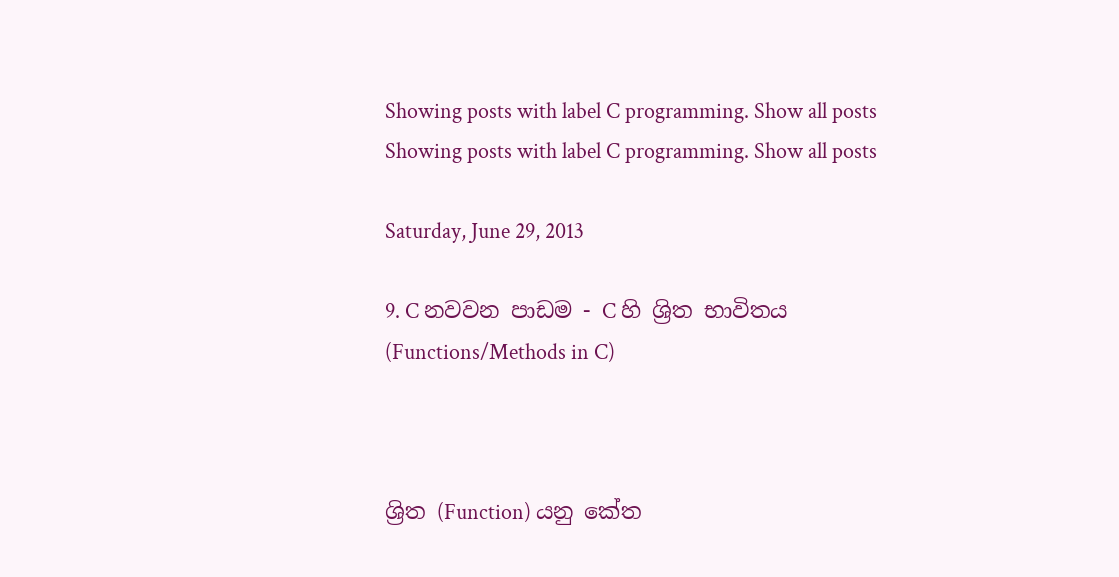Showing posts with label C programming. Show all posts
Showing posts with label C programming. Show all posts

Saturday, June 29, 2013

9. C නවවන පාඩම - C හි ශ්‍රිත භාවිතය (Functions/Methods in C)



ශ්‍රිත (Function) යනු කේත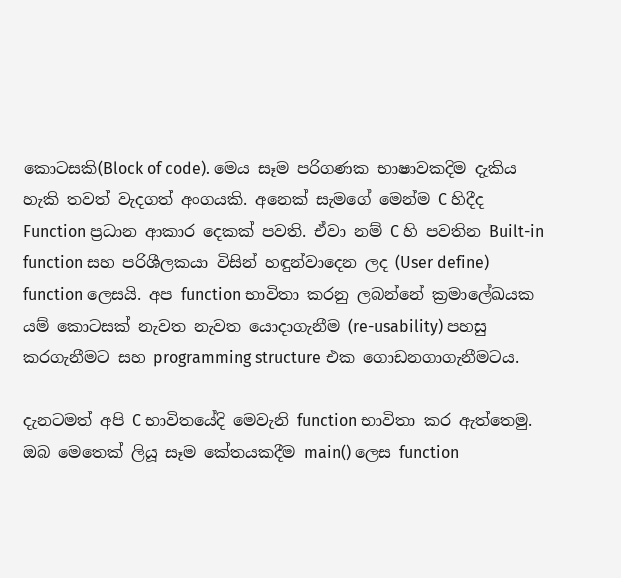කොටසකි(Block of code). මෙය සෑම පරිගණක භාෂාවකදිම දැකිය හැකි තවත් වැදගත් අංගයකි. අනෙක් සැමගේ මෙන්ම C හිදීද Function ප්‍රධාන ආකාර දෙකක් පවති. ඒවා නම් C හි පවතින Built-in function සහ පරිශීලකයා විසින් හඳුන්වාදෙන ලද (User define) function ලෙසයි. අප function භාවිතා කරනු ලබන්නේ ක්‍රමාලේඛයක යම් කොටසක් නැවත නැවත යොදාගැනීම (re-usability) පහසු කරගැනීමට සහ programming structure එක ගොඩනගාගැනීමටය.

දැනටමත් අපි C භාවිතයේදි මෙවැනි function භාවිතා කර ඇත්තෙමු. ඔබ මෙතෙක් ලියූ සෑම කේතයකදීම main() ලෙස function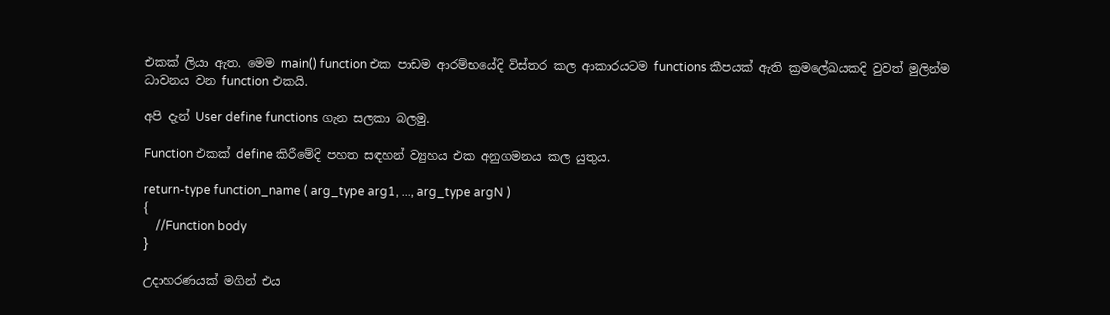එකක් ලියා ඇත. මෙම main() function එක පාඩම ආරම්භයේදි විස්තර කල ආකාරයටම functions කීපයක් ඇති ක්‍රමලේඛයකදි වුවත් මුලින්ම ධාවනය වන function එකයි.

අපි දැන් User define functions ගැන සලකා බලමු.

Function එකක් define කිරීමේදි පහත සඳහන් ව්‍යුහය එක අනුගමනය කල යුතුය.

return-type function_name ( arg_type arg1, ..., arg_type argN )
{
    //Function body
}

උදාහරණයක් මගින් එය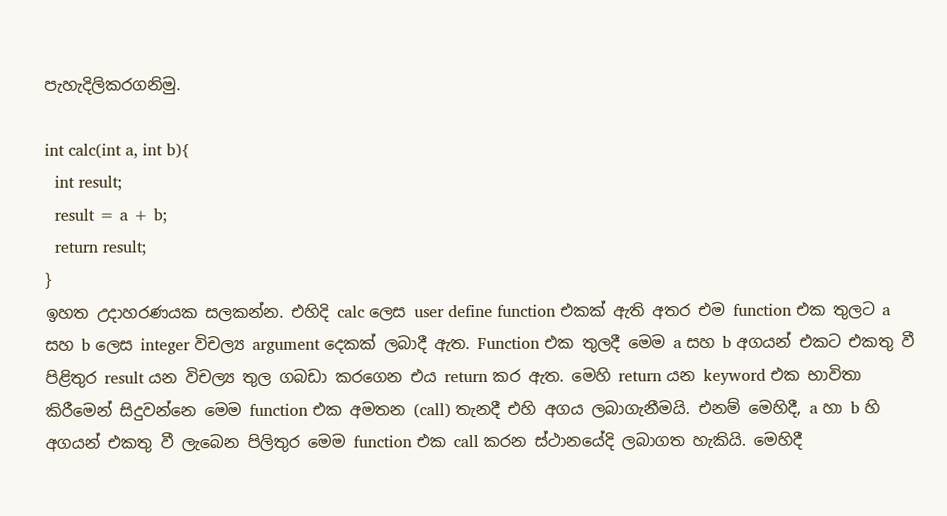පැහැදිලිකරගනිමු.

int calc(int a, int b){
  int result;
  result = a + b;
  return result;
}
ඉහත උදාහරණයක සලකන්න. එහිදි calc ලෙස user define function එකක් ඇති අතර එම function එක තුලට a සහ b ලෙස integer විචල්‍ය argument දෙකක් ලබාදී ඇත. Function එක තුලදී මෙම a සහ b අගයන් එකට එකතු වී පිළිතුර result යන විචල්‍ය තුල ගබඩා කරගෙන එය return කර ඇත. මෙහි return යන keyword එක භාවිතා කිරීමෙන් සිදුවන්නෙ මෙම function එක අමතන (call) තැනදී එහි අගය ලබාගැනීමයි. එනම් මෙහිදී, a හා b හි අගයන් එකතු වී ලැබෙන පිලිතුර මෙම function එක call කරන ස්ථානයේදි ලබාගත හැකියි. මෙහිදී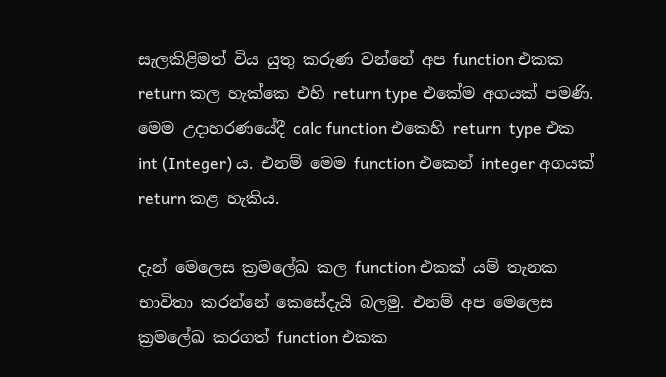සැලකිළිමත් විය යුතු කරුණ වන්නේ අප function එකක return කල හැක්කෙ එහි return type එකේම අගයක් පමණි. මෙම උදාහරණයේදී calc function එකෙහි return  type එක int (Integer) ය. එනම් මෙම function එකෙන් integer අගයක් return කළ හැකිය.

දැන් මෙලෙස ක්‍රමලේඛ කල function එකක් යම් තැනක භාවිතා කරන්නේ කෙසේදැයි බලමු. එනම් අප මෙලෙස ක්‍රමලේඛ කරගත් function එකක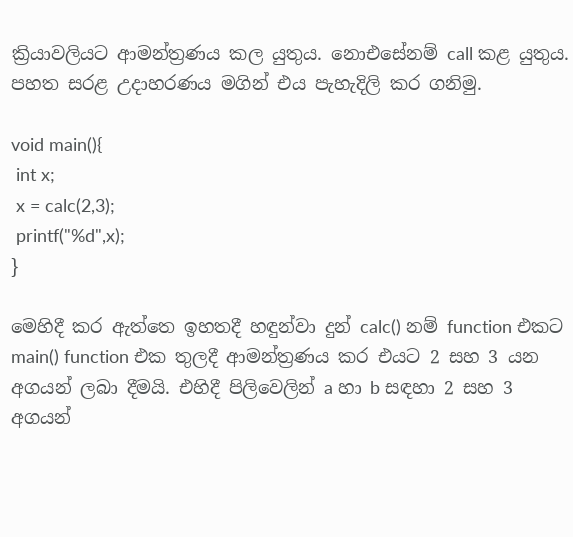ක්‍රියාවලියට ආමන්ත්‍රණය කල යුතුය. නොඑසේනම් call කළ යුතුය. පහත සරළ උදාහරණය මගින් එය පැහැදිලි කර ගනිමු.

void main(){
 int x;
 x = calc(2,3);
 printf("%d",x);
}

මෙහිදී කර ඇත්තෙ ඉහතදී හඳුන්වා දුන් calc() නම් function එකට main() function එක තුලදී ආමන්ත්‍රණය කර එයට 2 සහ 3 යන අගයන් ලබා දීමයි. එහිදී පිලිවෙලින් a හා b සඳහා 2 සහ 3 අගයන්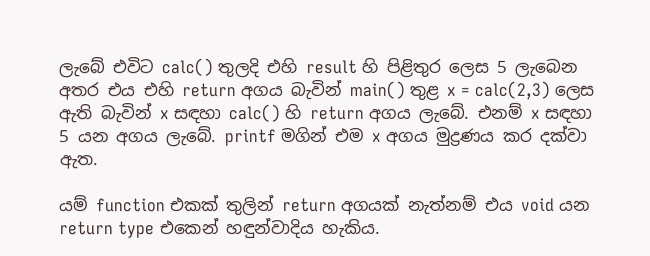ලැබේ එවිට calc() තුලදි එහි result හි පිළිතුර ලෙස 5 ලැබෙන අතර එය එහි return අගය බැවින් main() තුළ x = calc(2,3) ලෙස ඇති බැවින් x සඳහා calc() හි return අගය ලැබේ. එනම් x සඳහා 5 යන අගය ලැබේ. printf මගින් එම x අගය මුද්‍රණය කර දක්වා ඇත.

යම් function එකක් තුලින් return අගයක් නැත්නම් එය void යන return type එකෙන් හඳුන්වාදිය හැකිය.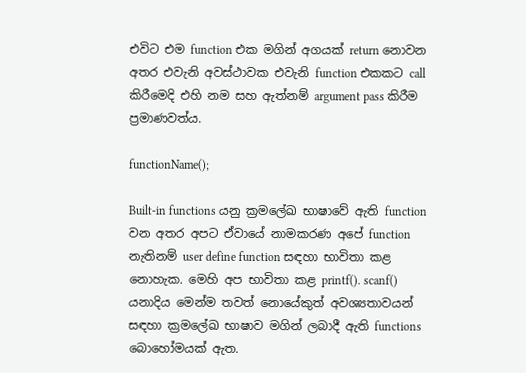එවිට එම function එක මගින් අගයක් return නොවන අතර එවැනි අවස්ථාවක එවැනි function එකකට call කිරීමෙදි එහි නම සහ ඇත්නම් argument pass කිරීම ප්‍රමාණවත්ය.

functionName();

Built-in functions යනු ක්‍රමලේඛ භාෂාවේ ඇති function වන අතර අපට ඒවායේ නාමකරණ අපේ function නැතිනම් user define function සඳහා භාවිතා කළ නොහැක. මෙහි අප භාවිතා කළ printf(). scanf() යනාදිය මෙන්ම තවත් නොයේකුත් අවශ්‍යතාවයන් සඳහා ක්‍රමලේඛ භාෂාව මගින් ලබාදී ඇති functions බොහෝමයක් ඇත.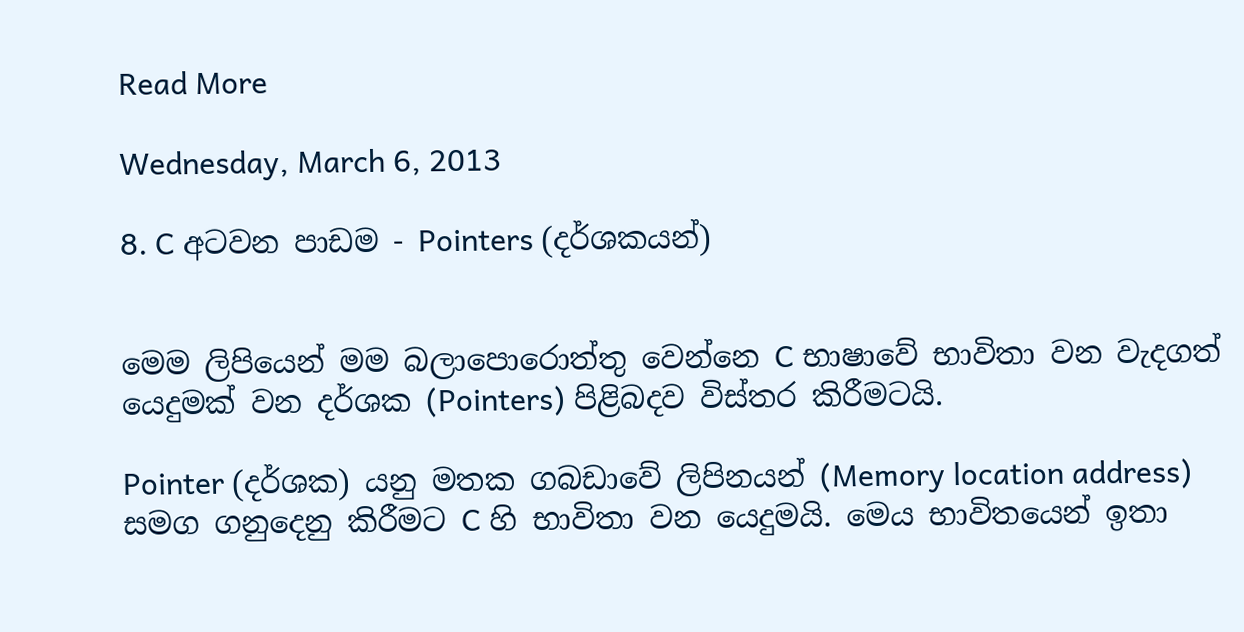Read More

Wednesday, March 6, 2013

8. C අටවන පාඩම - Pointers (දර්ශකයන්)


මෙම ලිපියෙන් මම බලාපොරොත්තු වෙන්නෙ C භාෂාවේ භාවිතා වන වැදගත් යෙදුමක් වන දර්ශක (Pointers) පිළිබදව විස්තර කිරීමටයි.

Pointer (දර්ශක) යනු මතක ගබඩාවේ ලිපිනයන් (Memory location address) සමග ගනුදෙනු කිරීමට C හි භාවිතා වන යෙදුමයි. මෙය භාවිතයෙන් ඉතා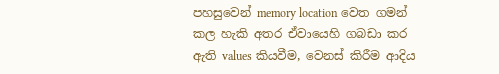පහසුවෙන් memory location වෙත ගමන් කල හැකි අතර ඒවායෙහි ගබඩා කර ඇති values කියවීම, වෙනස් කිරීම ආදිය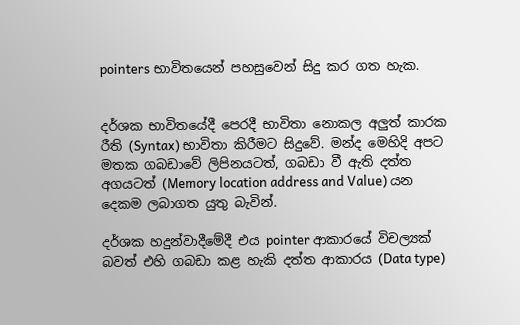pointers භාවිතයෙන් පහසුවෙන් සිදු කර ගත හැක.


දර්ශක භාවිතයේදී පෙරදී භාවිතා නොකල අලුත් කාරක රීති (Syntax) භාවිතා කිරීමට සිදුවේ. මන්ද මෙහිදි අපට මතක ගබඩාවේ ලිපිනයටත්, ගබඩා වී ඇති දත්ත අගයටත් (Memory location address and Value) යන දෙකම ලබාගත යුතු බැවින්.

දර්ශක හදුන්වාදීමේදී එය pointer ආකාරයේ විචල්‍යක් බවත් එහි ගබඩා කළ හැකි දත්ත ආකාරය (Data type)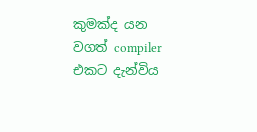කුමක්ද යන වගත් compiler එකට දැන්විය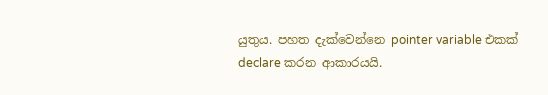යුතුය. පහත දැක්වෙන්නෙ pointer variable එකක් declare කරන ආකාරයයි.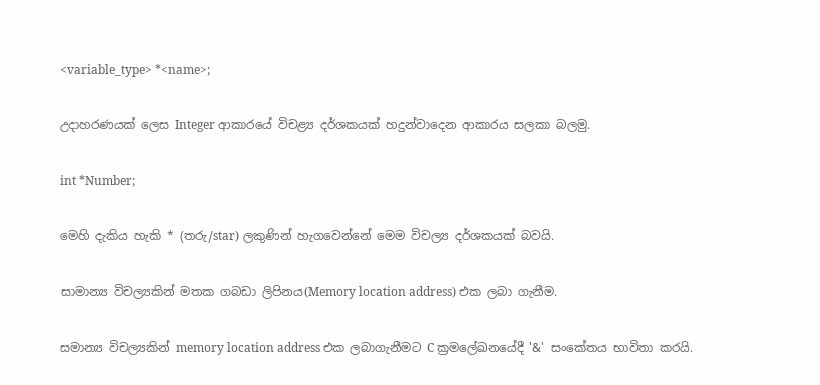<variable_type> *<name>;

උදාහරණයක් ලෙස Integer ආකාරයේ විචළ්‍ය දර්ශකයක් හදුන්වාදෙන ආකාරය සලකා බලමු.

int *Number;

මෙහි දැකිය හැකි * (තරු/star) ලකුණින් හැගවෙන්නේ මෙම විචල්‍ය දර්ශකයක් බවයි.

සාමාන්‍ය විචල්‍යකින් මතක ගබඩා ලිපිනය(Memory location address) එක ලබා ගැනීම.

සමාන්‍ය විචල්‍යකින් memory location address එක ලබාගැනීමට C ක්‍රමලේඛනයේදී '&' සංකේතය භාවිතා කරයි.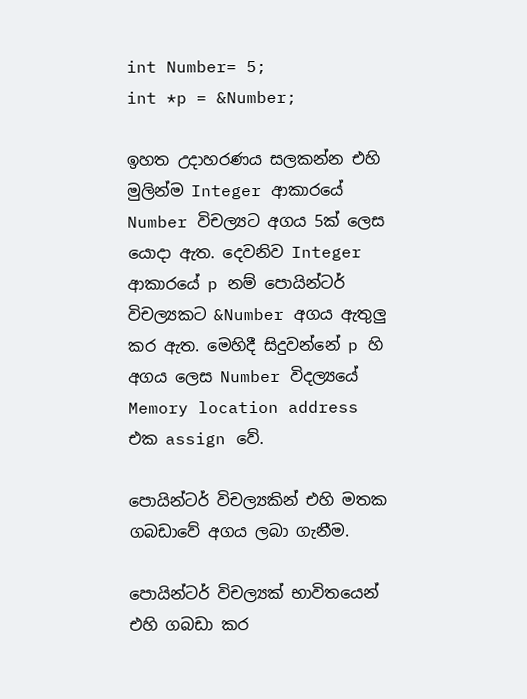int Number= 5;
int *p = &Number;

ඉහත උදාහරණය සලකන්න එහි මුලින්ම Integer ආකාරයේ Number විචල්‍යට අගය 5ක් ලෙස යොදා ඇත. දෙවනිව Integer ආකාරයේ p නම් පොයින්ටර් විචල්‍යකට &Number අගය ඇතුලු කර ඇත. මෙහිදී සිදුවන්නේ p හි අගය ලෙස Number විදල්‍යයේ Memory location address එක assign වේ.

පොයින්ටර් විචල්‍යකින් එහි මතක ගබඩාවේ අගය ලබා ගැනීම.

පොයින්ටර් විචල්‍යක් භාවිතයෙන් එහි ගබඩා කර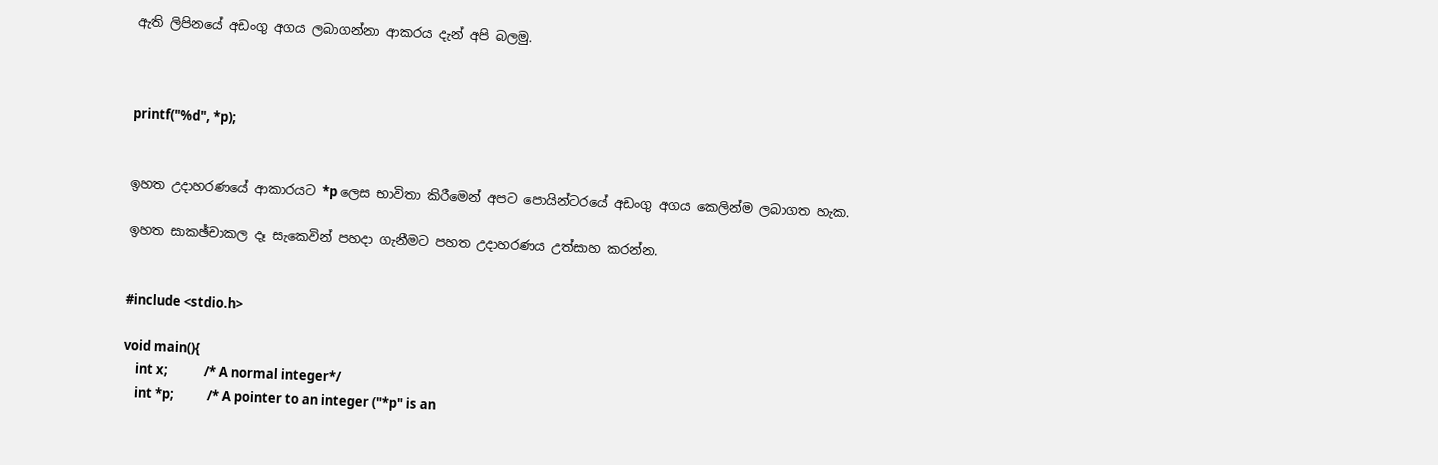ඇති ලිපිනයේ අඩංගු අගය ලබාගන්නා ආකරය දැන් අපි බලමු.



printf("%d", *p);


ඉහත උදාහරණයේ ආකාරයට *p ලෙස භාවිතා කිරීමෙන් අපට පොයින්ටරයේ අඩංගු අගය කෙලින්ම ලබාගත හැක.

ඉහත සාකඡ්චාකල දෑ සැකෙවින් පහදා ගැනීමට පහත උදාහරණය උත්සාහ කරන්න.


#include <stdio.h>

void main(){
    int x;            /* A normal integer*/
    int *p;           /* A pointer to an integer ("*p" is an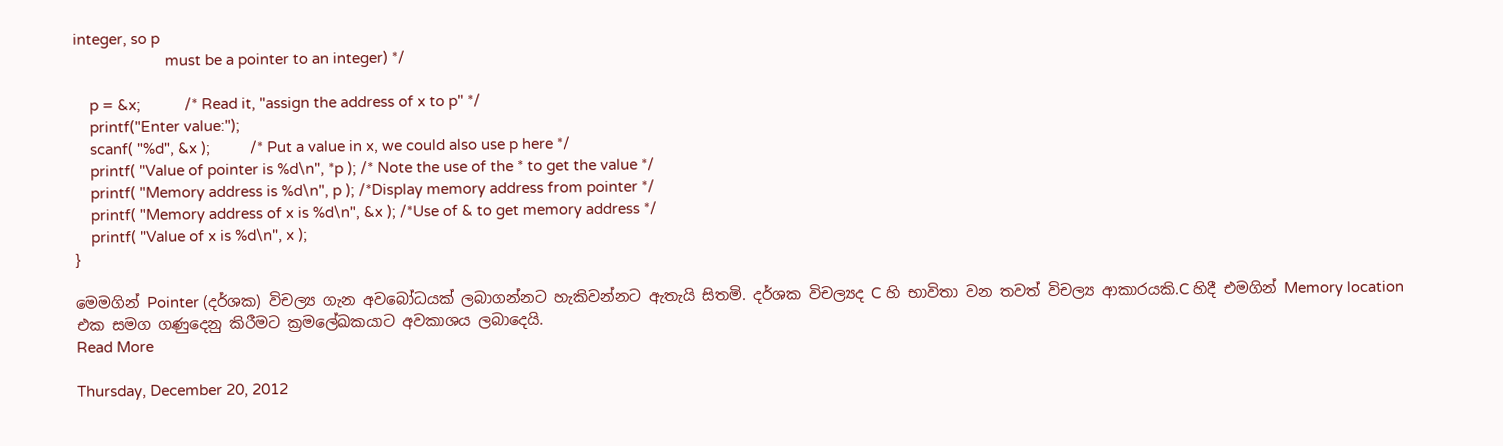integer, so p
                       must be a pointer to an integer) */

    p = &x;           /* Read it, "assign the address of x to p" */
    printf("Enter value:");
    scanf( "%d", &x );          /* Put a value in x, we could also use p here */
    printf( "Value of pointer is %d\n", *p ); /* Note the use of the * to get the value */
    printf( "Memory address is %d\n", p ); /*Display memory address from pointer */
    printf( "Memory address of x is %d\n", &x ); /*Use of & to get memory address */
    printf( "Value of x is %d\n", x );
}

මෙමගින් Pointer (දර්ශක) විචල්‍ය ගැන අවබෝධයක් ලබාගන්නට හැකිවන්නට ඇතැයි සිතමි. දර්ශක විචල්‍යද C හි භාවිතා වන තවත් විචල්‍ය ආකාරයකි.C හිදී එමගින් Memory location එක සමග ගණුදෙනු කිරීමට ක්‍රමලේඛකයාට අවකාශය ලබාදෙයි.
Read More

Thursday, December 20, 2012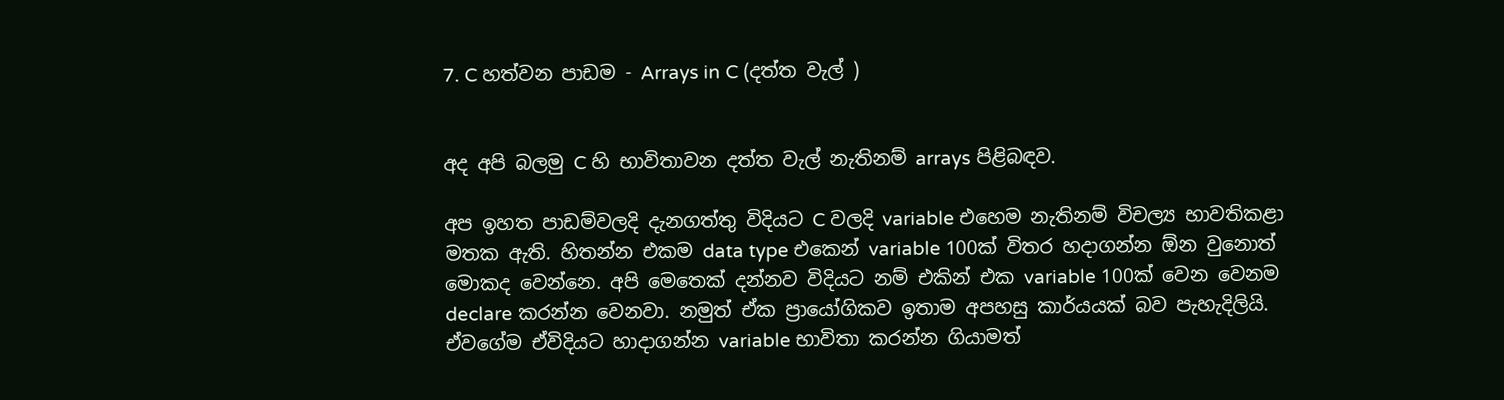7. C හත්වන පාඩම - Arrays in C (දත්ත වැල් )


අද අපි බලමු C හි භාවිතාවන දත්ත වැල් නැතිනම් arrays පිළිබඳව.

අප ඉහත පාඩම්වලදි දැනගත්තු විදියට C වලදි variable එහෙම නැතිනම් විචල්‍ය භාවතිකළා මතක ඇති. හිතන්න එකම data type එකෙන් variable 100ක් විතර හදාගන්න ඕන වුනොත් මොකද වෙන්නෙ. අපි මෙතෙක් දන්නව විදියට නම් එකින් එක variable 100ක් වෙන වෙනම declare කරන්න වෙනවා. නමුත් ඒක ප්‍රායෝගිකව ඉතාම අපහසු කාර්යයක් බව පැහැදිලියි. ඒවගේම ඒවිදියට හාදාගන්න variable භාවිතා කරන්න ගියාමත්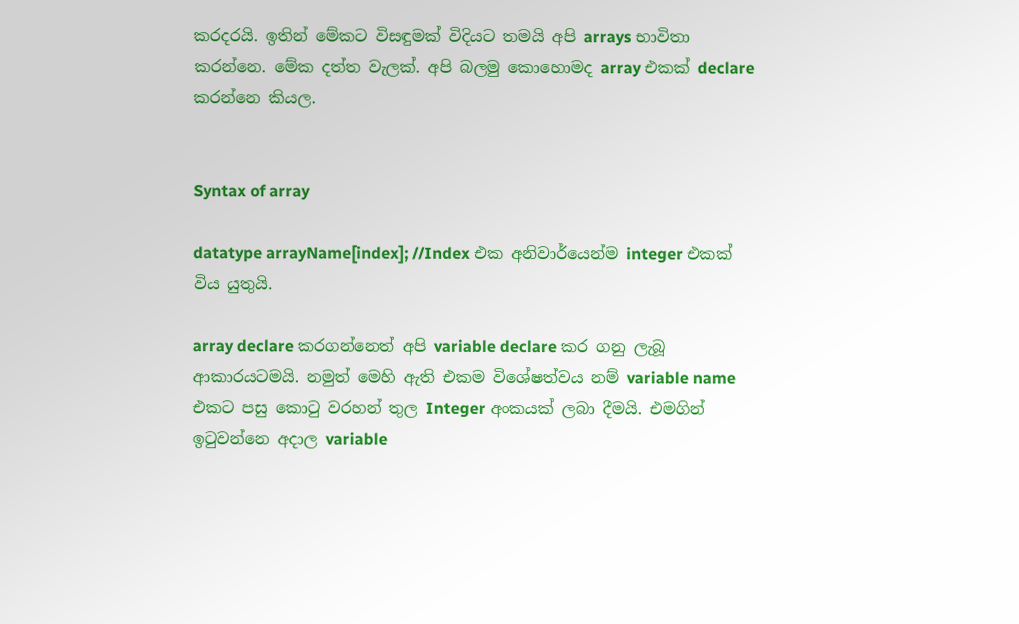කරදරයි. ඉතින් මේකට විසඳුමක් විදියට තමයි අපි arrays භාවිතා කරන්නෙ. මේක දත්ත වැලක්. අපි බලමු කොහොමද array එකක් declare කරන්නෙ කියල.


Syntax of array

datatype arrayName[index]; //Index එක අනිවාර්යෙන්ම integer එකක් විය යුතුයි.

array declare කරගන්නෙත් අපි variable declare කර ගනු ලැබූ ආකාරයටමයි. නමුත් මෙහි ඇති එකම විශේෂත්වය නම් variable name එකට පසු කොටු වරහන් තුල Integer අංකයක් ලබා දීමයි. එමගින් ඉටුවන්නෙ අදාල variable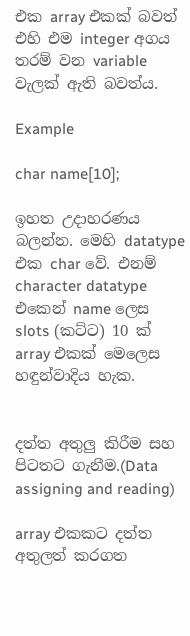එක array එකක් බවත් එහි එම integer අගය තරම් වන variable වැලක් ඇති බවත්ය.

Example

char name[10];

ඉහත උදාහරණය බලන්න. මෙහි datatype එක char වේ. එනම් character datatype එකෙන් name ලෙස slots (කට්ට) 10 ක් array එකක් මෙලෙස හඳුන්වාදිය හැක.


දත්ත අතුලු කිරීම සහ පිටතට ගැනීම.(Data assigning and reading)

array එකකට දත්ත අතුලත් කරගත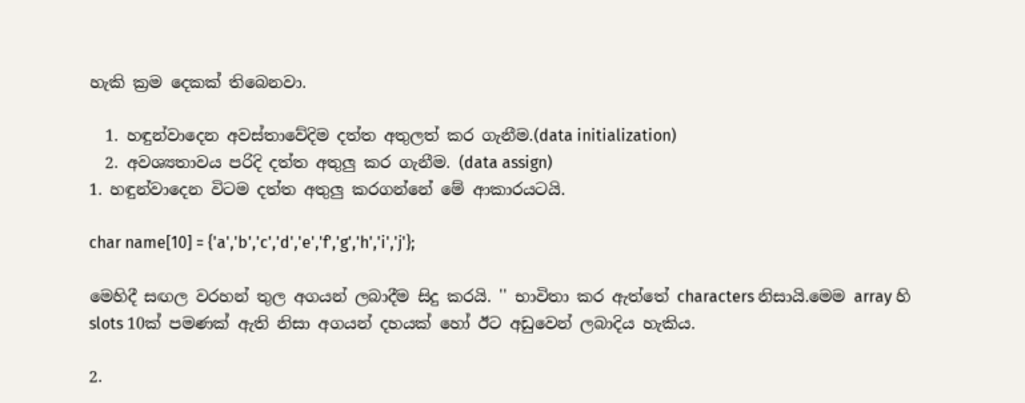හැකි ක්‍රම දෙකක් තිබෙනවා.

  1. හඳුන්වාදෙන අවස්තාවේදිම දත්ත අතුලත් කර ගැනීම.(data initialization)
  2. අවශ්‍යතාවය පරිදි දත්ත අතුලු කර ගැනීම. (data assign)
1. හඳුන්වාදෙන විටම දත්ත අතුලු කරගන්නේ මේ ආකාරයටයි.

char name[10] = {'a','b','c','d','e','f','g','h','i','j'};

මෙහිදී සඟල වරහන් තුල අගයන් ලබාදීම සිදු කරයි. '' භාවිතා කර ඇත්තේ characters නිසායි.මෙම array හි slots 10ක් පමණක් ඇති නිසා අගයන් දහයක් හෝ ඊට අඩුවෙන් ලබාදිය හැකිය.

2.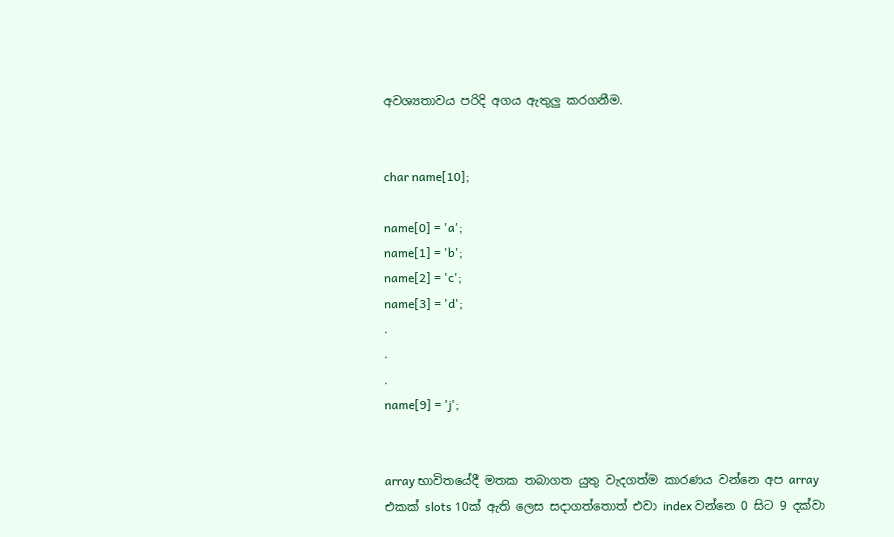අවශ්‍යතාවය පරිදි අගය ඇතුලු කරගනීම.


char name[10];

name[0] = 'a';
name[1] = 'b';
name[2] = 'c';
name[3] = 'd';
.
.
.
name[9] = 'j';


array භාවිතයේදී මතක තබාගත යුතු වැදගත්ම කාරණය වන්නෙ අප array එකක් slots 10ක් ඇති ලෙස සදාගත්තොත් එවා index වන්නෙ 0 සිට 9 දක්වා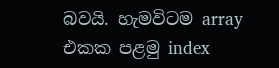බවයි. හැමවිටම array එකක පළමු index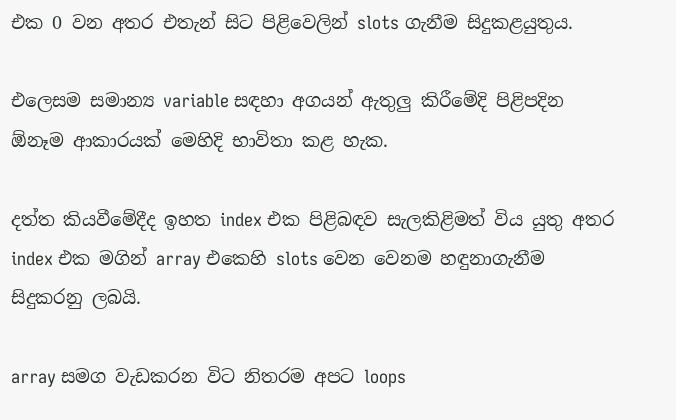එක 0 වන අතර එතැන් සිට පිළිවෙලින් slots ගැනීම සිදුකළයුතුය.

එලෙසම සමාන්‍ය variable සඳහා අගයන් ඇතුලු කිරීමේදි පිළිපදින ඕනෑම ආකාරයක් මෙහිදි භාවිතා කළ හැක.

දත්ත කියවීමේදීද ඉහත index එක පිළිබඳව සැලකිළිමත් විය යුතු අතර index එක මගින් array එකෙහි slots වෙන වෙනම හඳුනාගැනීම සිදුකරනු ලබයි.

array සමග වැඩකරන විට නිතරම අපට loops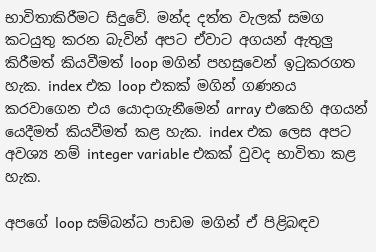භාවිතාකිරීමට සිදුවේ. මන්ද දත්ත වැලක් සමග කටයුතු කරන බැවින් අපට ඒවාට අගයන් ඇතුලු කිරීමත් කියවීමත් loop මගින් පහසුවෙන් ඉටුකරගත හැක. index එක loop එකක් මගින් ගණනය කරවාගෙන එය යොදාගැනීමෙන් array එකෙහි අගයන් යෙදීමත් කියවීමත් කළ හැක. index එක ලෙස අපට අවශ්‍ය නම් integer variable එකක් වුවද භාවිතා කළ හැක.

අපගේ loop සම්බන්ධ පාඩම මගින් ඒ පිළිබඳව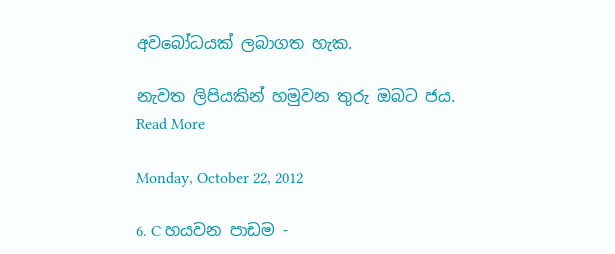අවබෝධයක් ලබාගත හැක.

නැවත ලිපියකින් හමුවන තුරු ඔබට ජය.
Read More

Monday, October 22, 2012

6. C හයවන පාඩම -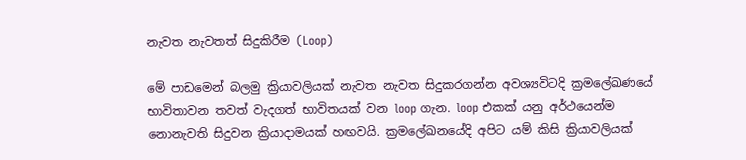නැවත නැවතත් සිදුකිරීම (Loop)

මේ පාඩමෙන් බලමු ක්‍රියාවලියක් නැවත නැවත සිදුකරගන්න අවශ්‍යවිටදි ක්‍රමලේඛණයේ භාවිතාවන තවත් වැදගත් භාවිතයක් වන loop ගැන. loop එකක් යනු අර්ථයෙන්ම නොනැවති සිදුවන ක්‍රියාදාමයක් හඟවයි. ක්‍රමලේඛනයේදි අපිට යම් කිසි ක්‍රියාවලියක්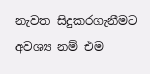නැවත සිදුකරගැනීමට අවශ්‍ය නම් එම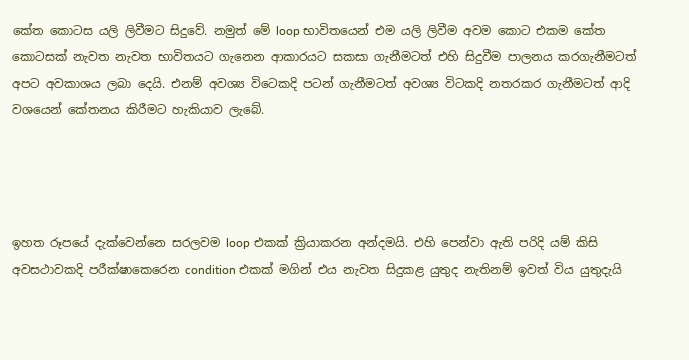කේත කොටස යලි ලිවීමට සිදුවේ. නමුත් මේ loop භාවිතයෙන් එම යලි ලිවීම අවම කොට එකම කේත කොටසක් නැවත නැවත භාවිතයට ගැනෙන ආකාරයට සකසා ගැනීමටත් එහි සිදුවීම පාලනය කරගැනීමටත් අපට අවකාශය ලබා දෙයි. එනම් අවශ්‍ය විටෙකදි පටන් ගැනීමටත් අවශ්‍ය විටකදි නතරකර ගැනීමටත් ආදි වශයෙන් කේතනය කිරීමට හැකියාව ලැබේ.




ඉහත රූපයේ දැක්වෙන්නෙ සරලවම loop එකක් ක්‍රියාකරන අන්දමයි. එහි පෙන්වා ඇති පරිදි යම් කිසි අවසථාවකදි පරීක්ෂාකෙරෙන condition එකක් මගින් එය නැවත සිදුකළ යුතුද නැතිනම් ඉවත් විය යුතුදැයි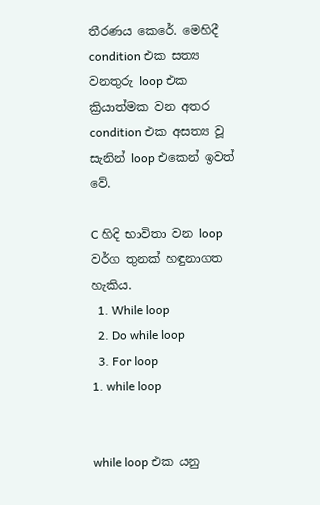තීරණය කෙරේ. මෙහිදී condition එක සත්‍ය වනතුරු loop එක ක්‍රියාත්මක වන අතර condition එක අසත්‍ය වූ සැනින් loop එකෙන් ඉවත් වේ.

C හිදි භාවිතා වන loop වර්ග තුනක් හඳුනාගත හැකිය.
  1. While loop
  2. Do while loop
  3. For loop
1. while loop


while loop එක යනු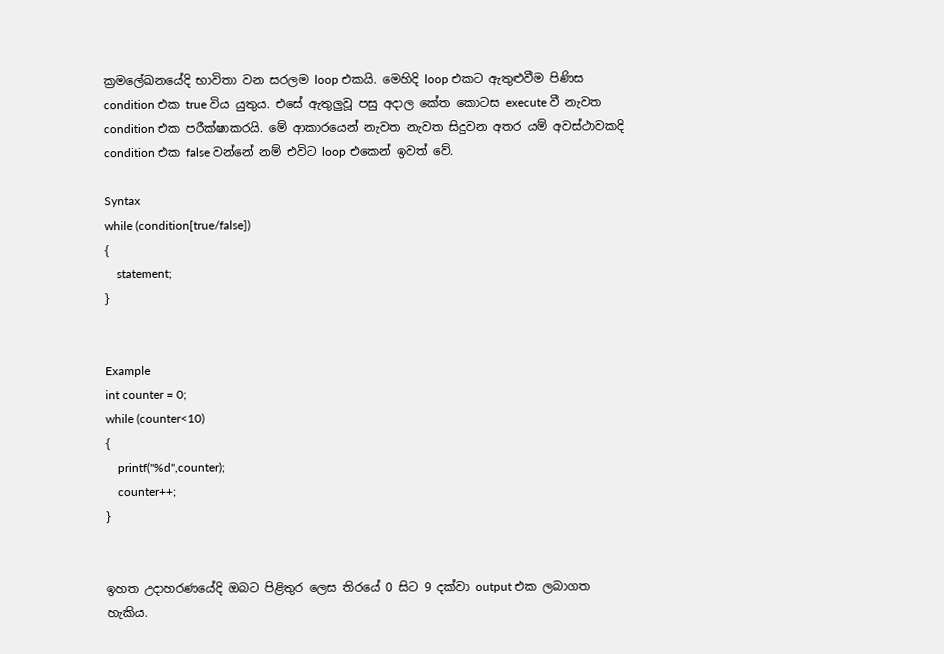ක්‍රමලේඛනයේදි භාවිතා වන සරලම loop එකයි. මෙහිදි loop එකට ඇතුළුවීම පිණිස condition එක true විය යුතුය. එසේ ඇතුලුවූ පසු අදාල කේත කොටස execute වී නැවත condition එක පරීක්ෂාකරයි. මේ ආකාරයෙන් නැවත නැවත සිදුවන අතර යම් අවස්ථාවකදි condition එක false වන්නේ නම් එවිට loop එකෙන් ඉවත් වේ.

Syntax
while (condition[true/false])
{
    statement;
}


Example
int counter = 0;
while (counter<10)
{
    printf("%d",counter);
    counter++;
}


ඉහත උදාහරණයේදි ඔබට පිළිතුර ලෙස තිරයේ 0 සිට 9 දක්වා output එක ලබාගත හැකිය.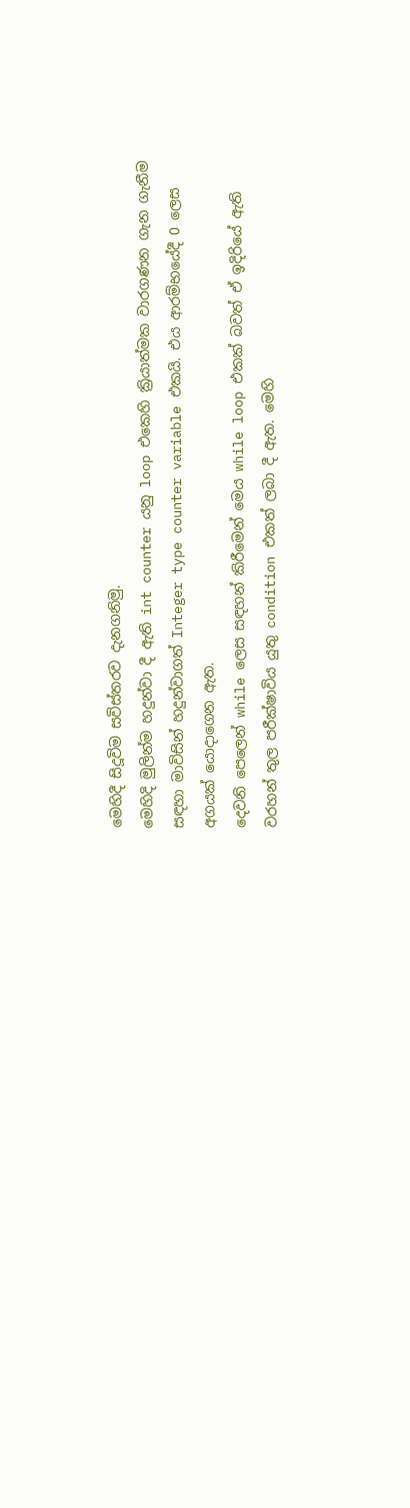මෙහිදී සිදූවිම සවිස්තරව දැනගනිමු.
මෙහිදි මුලින්ම හදුන්වා දී ඇති int counter යනු loop එකෙහි ක්‍රියාත්මක වාරගණන ගැන ගැනීම සඳහා මාවිසින් හදුන්වාගත් Integer type counter variable එකයි. එය ආරම්භයේදී 0 ලෙස අගයක් යොදාගෙන ඇත.
දෙවනි පෙලෙන් while ලෙස සඳහන් කිරීමෙන් මෙය while loop එකක් බවත් ඒ ඉදිරියේ ඇති වරහන් තුල පරීක්ෂාවිය යුතු condition එකත් ලබා දී ඇත. මෙහි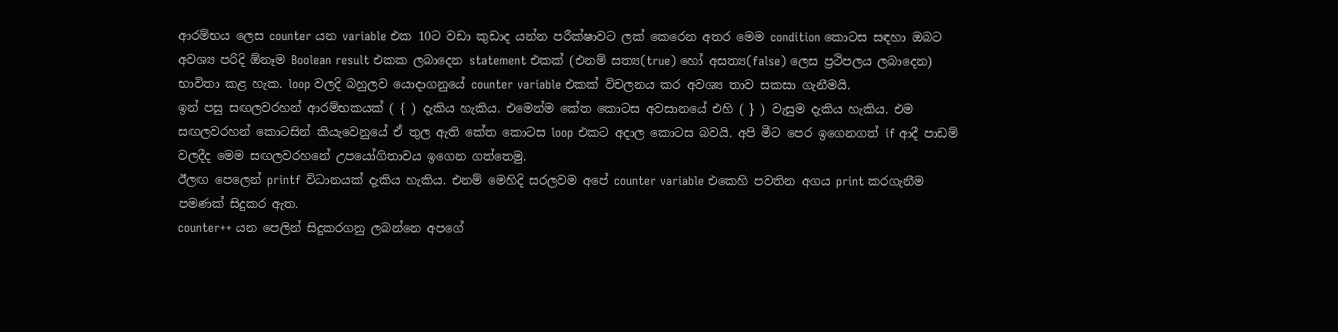ආරම්භය ලෙස counter යන variable එක 10ට වඩා කුඩාද යන්න පරීක්ෂාවට ලක් කෙරෙන අතර මෙම condition කොටස සඳහා ඔබට අවශ්‍ය පරිදි ඕනෑම Boolean result එකක ලබාදෙන statement එකක් (එනම් සත්‍ය(true) හෝ අසත්‍ය(false) ලෙස ප්‍රථිපලය ලබාදෙන) භාවිතා කළ හැක. loop වලදි බහුලව යොදාගනුයේ counter variable එකක් විචලනය කර අවශ්‍ය තාව සකසා ගැනීමයි.
ඉන් පසු සඟලවරහන් ආරම්භකයක් ( { ) දැකිය හැකිය. එමෙන්ම කේත කොටස අවසානයේ එහි ( } ) වැසුම දැකිය හැකිය. එම සඟලවරහන් කොටසින් කියැවෙනුයේ ඒ තුල ඇති කේත කොටස loop එකට අදාල කොටස බවයි. අපි මීට පෙර ඉගෙනගත් if ආදී පාඩම් වලදීද මෙම සඟලවරහනේ උපයෝගිතාවය ඉගෙන ගත්තෙමු.
ඊලඟ පෙලෙන් printf විධානයක් දැකිය හැකිය. එනම් මෙහිදි සරලවම අපේ counter variable එකෙහි පවතින අගය print කරගැනීම පමණක් සිදුකර ඇත.
counter++ යන පෙලින් සිදුකරගනු ලබන්නෙ අපගේ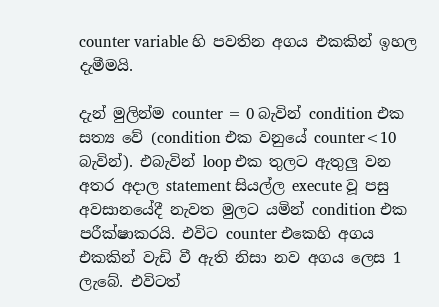counter variable හි පවතින අගය එකකින් ඉහල දැමීමයි.

දැන් මුලින්ම counter = 0 බැවින් condition එක සත්‍ය වේ (condition එක වනුයේ counter<10 බැවින්). එබැවින් loop එක තුලට ඇතුලු වන අතර අදාල statement සියල්ල execute වූ පසු අවසානයේදී නැවත මුලට යමින් condition එක පරීක්ෂාකරයි. එවිට counter එකෙහි අගය එකකින් වැඩි වී ඇති නිසා නව අගය ලෙස 1 ලැබේ. එවිටත්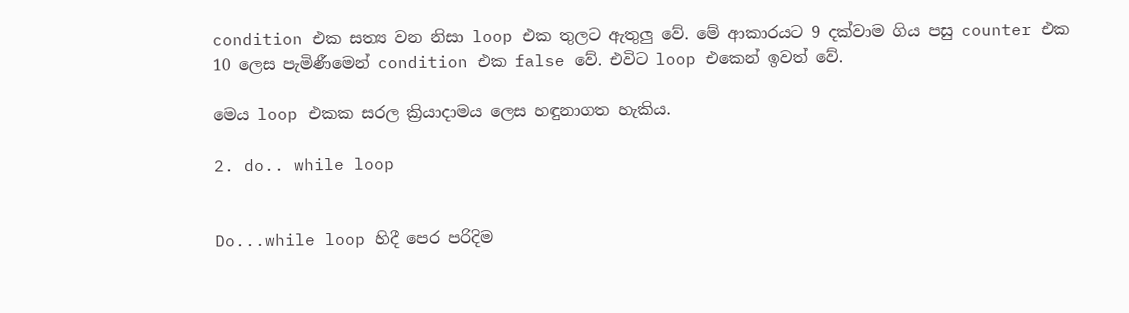condition එක සත්‍ය වන නිසා loop එක තුලට ඇතුලු වේ. මේ ආකාරයට 9 දක්වාම ගිය පසු counter එක 10 ලෙස පැමිණීමෙන් condition එක false වේ. එවිට loop එකෙන් ඉවත් වේ.

මෙය loop එකක සරල ක්‍රියාදාමය ලෙස හඳුනාගත හැකිය.

2. do.. while loop


Do...while loop හිදී පෙර පරිදිම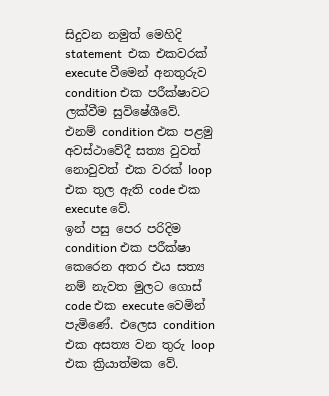සිදුවන නමුත් මෙහිදි statement  එක එකවරක් execute වීමෙන් අනතුරුව condition එක පරීක්ෂාවට ලක්වීම සුවිෂේශීවේ.
එනම් condition එක පළමු අවස්ථාවේදී සත්‍ය වුවත් නොවුවත් එක වරක් loop එක තුල ඇති code එක execute වේ.
ඉන් පසු පෙර පරිදිම condition එක පරීක්ෂා කෙරෙන අතර එය සත්‍ය නම් නැවත මුලට ගොස් code එක execute වෙමින් පැමිණේ. එලෙස condition එක අසත්‍ය වන තුරු loop එක ක්‍රියාත්මක වේ.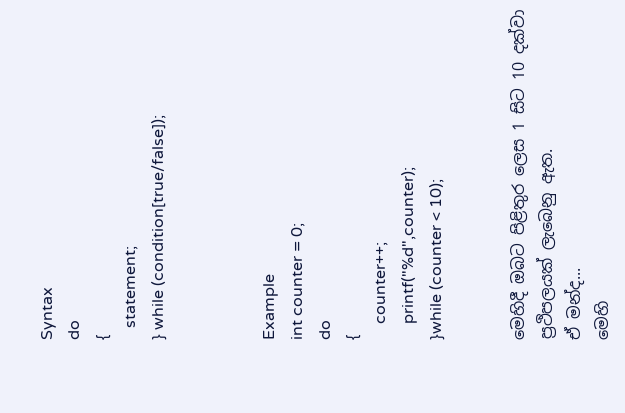Syntax
do
{
   statement;
} while (condition[true/false]);



Example
int counter = 0;
do
{
    counter++;
    printf("%d",counter);
}while (counter < 10);


මෙහිදී ඔබට පිළිතුර ලෙස 1 සිට 10 දක්වා ප්‍රථිපලයක් ලැබෙනු ඇත.
ඒ මන්ද...
මෙහි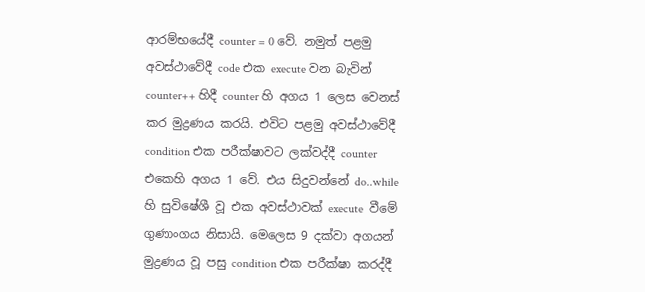ආරම්භයේදී counter = 0 වේ. නමුත් පළමු අවස්ථාවේදී code එක execute වන බැවින් counter++ හිදී counter හි අගය 1 ලෙස වෙනස් කර මුද්‍රණය කරයි. එවිට පළමු අවස්ථාවේදී condition එක පරීක්ෂාවට ලක්වද්දී counter එකෙහි අගය 1 වේ. එය සිදුවන්නේ do..while හි සුවිෂේශී වූ එක අවස්ථාවක් execute  වීමේ ගුණාංගය නිසායි. මෙලෙස 9 දක්වා අගයන් මුද්‍රණය වූ පසු condition එක පරීක්ෂා කරද්දී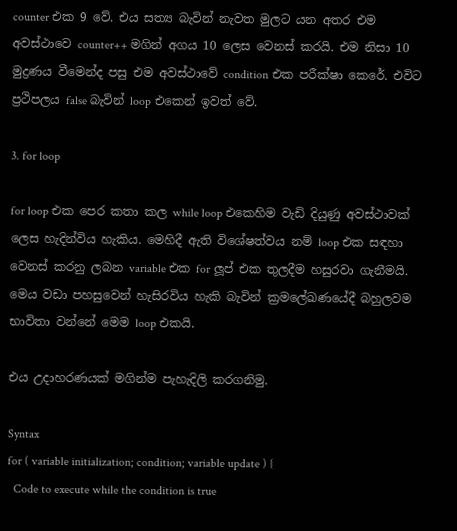counter එක 9 වේ. එය සත්‍ය බැවින් නැවත මුලට යන අතර එම අවස්ථාවෙ counter++ මගින් අගය 10 ලෙස වෙනස් කරයි. එම නිසා 10 මුද්‍රණය වීමෙන්ද පසු එම අවස්ථාවේ condition එක පරීක්ෂා කෙරේ. එවිට ප්‍රථිපලය false බැවින් loop එකෙන් ඉවත් වේ.

3. for loop

for loop එක පෙර කතා කල while loop එකෙහිම වැඩි දියුණු අවස්ථාවක් ලෙස හැදින්විය හැකිය. මෙහිදී ඇති විශේෂත්වය නම් loop එක සඳහා වෙනස් කරනු ලබන variable එක for ලූප් එක තුලදීම හසුරවා ගැනීමයි. මෙය වඩා පහසුවෙන් හැසිරවිය හැකි බැවින් ක්‍රමලේඛණයේදී බහුලවම භාවිතා වන්නේ මෙම loop එකයි.

එය උදාහරණයක් මගින්ම පැහැදිලි කරගනිමු.

Syntax
for ( variable initialization; condition; variable update ) {
  Code to execute while the condition is true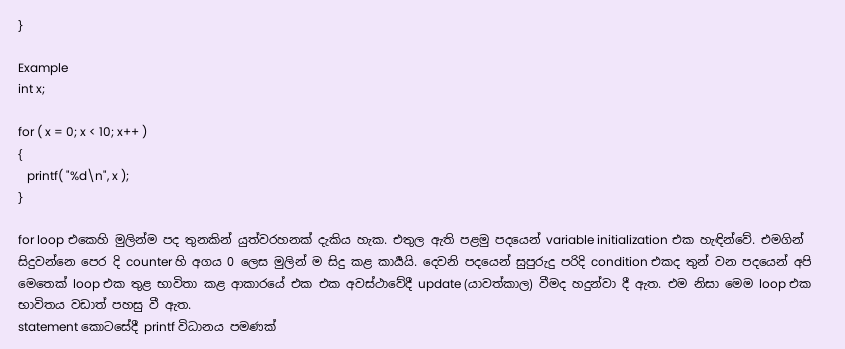}

Example
int x;

for ( x = 0; x < 10; x++ )
{
   printf( "%d\n", x );
}

for loop එකෙහි මුලින්ම පද තුනකින් යුත්වරහනක් දැකිය හැක. එතුල ඇති පළමු පදයෙන් variable initialization එක හැඳින්වේ. එමගින් සිදුවන්නෙ පෙර දි counter හි අගය 0 ලෙස මුලින් ම සිදු කළ කාර්‍යයි. දෙවනි පදයෙන් සුපුරුදු පරිදි condition එකද තුන් වන පදයෙන් අපි මෙතෙක් loop එක තුළ භාවිතා කළ ආකාරයේ එක එක අවස්ථාවේදී update (යාවත්කාල) වීමද හදුන්වා දී ඇත. එම නිසා මෙම loop එක භාවිතය වඩාත් පහසු වී ඇත.
statement කොටසේදී printf විධානය පමණක්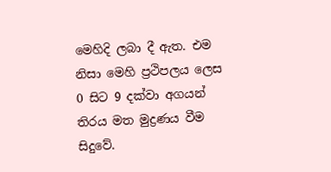මෙහිදි ලබා දී ඇත. එම නිසා මෙහි ප්‍රථිපලය ලෙස 0 සිට 9 දක්වා අගයන් තිරය මත මුද්‍රණය වීම සිදුවේ.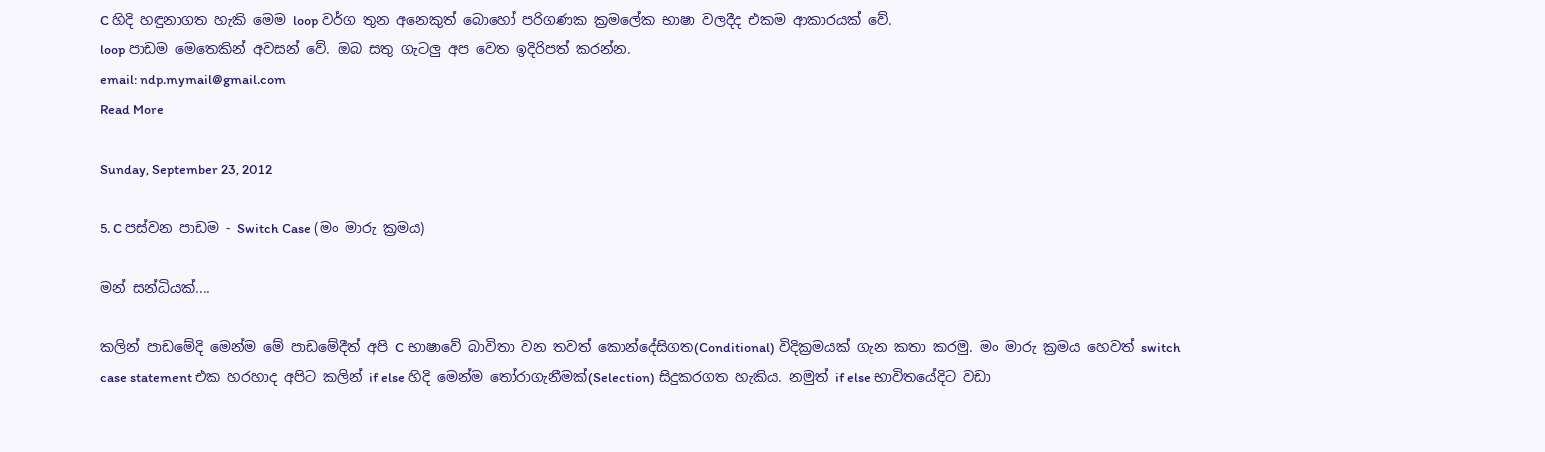C හිදි හඳුනාගත හැකි මෙම loop වර්ග තුන අනෙකුත් බොහෝ පරිගණක ක්‍රමලේක භාෂා වලදීද එකම ආකාරයක් වේ.
loop පාඩම මෙතෙකින් අවසන් වේ. ඔබ සතු ගැටලු අප වෙත ඉදිරිපත් කරන්න.
email: ndp.mymail@gmail.com
Read More

Sunday, September 23, 2012

5. C පස්වන පාඩම - Switch Case (මං මාරු ක්‍රමය)

මන් සන්ධියක්....

කලින් පාඩමේදි මෙන්ම මේ පාඩමේදීත් අපි C භාෂාවේ බාවිතා වන තවත් කොන්දේසිගත(Conditional) විදික්‍රමයක් ගැන කතා කරමු. මං මාරු ක්‍රමය හෙවත් switch case statement එක හරහාද අපිට කලින් if else හිදි මෙන්ම තෝරාගැනීමක්(Selection) සිදුකරගත හැකිය. නමුත් if else භාවිතයේදිට වඩා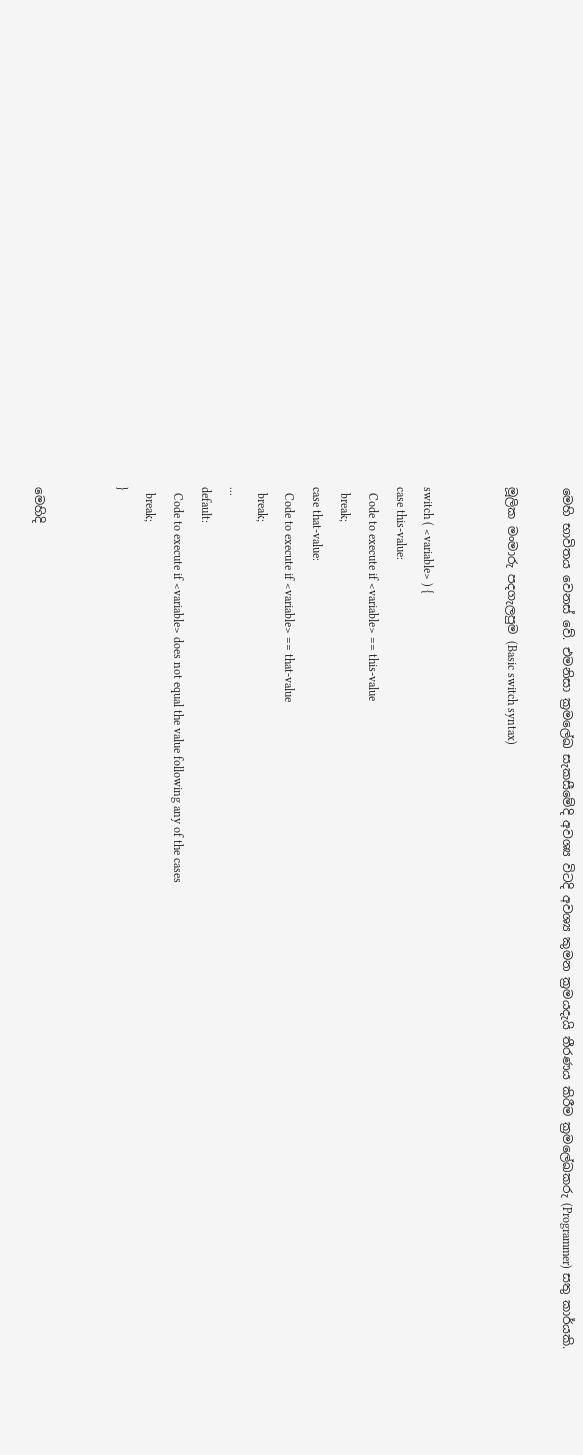මෙහි භාවිතය වෙනස් වේ. එමනිසා ක්‍රමලේඛ සැකසීමේදි අවශ්‍ය විටදි අවශ්‍ය කුමන ක්‍රමයදැයි තීරණය කිරීම ක්‍රමලේඛකරු (Programmer) සතු කාර්යකි.

මූලික මංමාරු පදගැලපුම (Basic switch syntax)


switch ( <variable> ) {
case this-value:
  Code to execute if <variable> == this-value
  break;
case that-value:
  Code to execute if <variable> == that-value
  break;
...
default:
  Code to execute if <variable> does not equal the value following any of the cases
  break;
}


මෙහිදි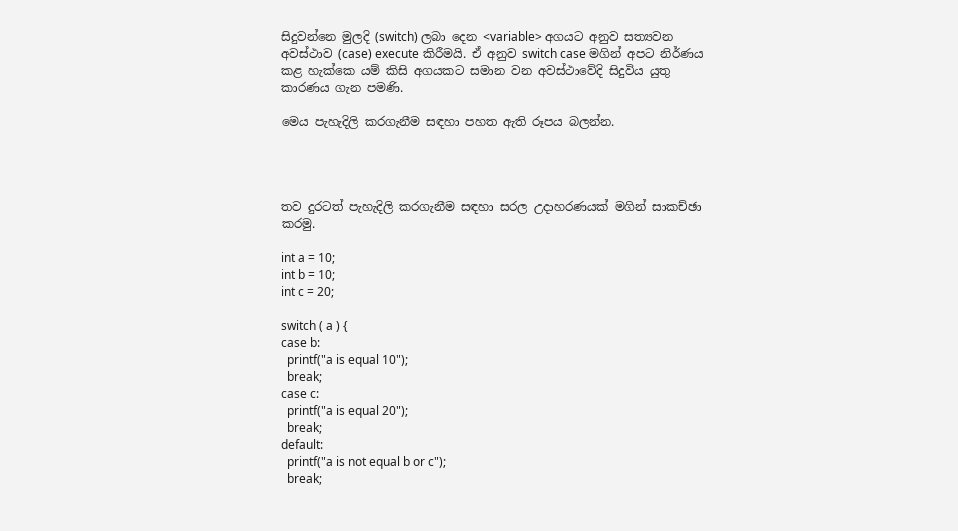සිදුවන්නෙ මුලදි (switch) ලබා දෙන <variable> අගයට අනුව සත්‍යවන අවස්ථාව (case) execute කිරීමයි. ඒ අනුව switch case මගින් අපට නිර්ණය කළ හැක්කෙ යම් කිසි අගයකට සමාන වන අවස්ථාවේදි සිදුවිය යුතු කාරණය ගැන පමණි.

මෙය පැහැදිලි කරගැනීම සඳහා පහත ඇති රූපය බලන්න.




තව දුරටත් පැහැදිලි කරගැනීම සඳහා සරල උදාහරණයක් මගින් සාකච්ඡා කරමු.

int a = 10;
int b = 10;
int c = 20;

switch ( a ) {
case b:
  printf("a is equal 10");
  break;
case c:
  printf("a is equal 20");
  break;
default:
  printf("a is not equal b or c");
  break;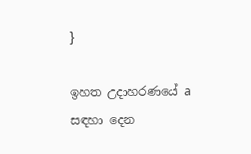}

ඉහත උදාහරණයේ a සඳහා දෙන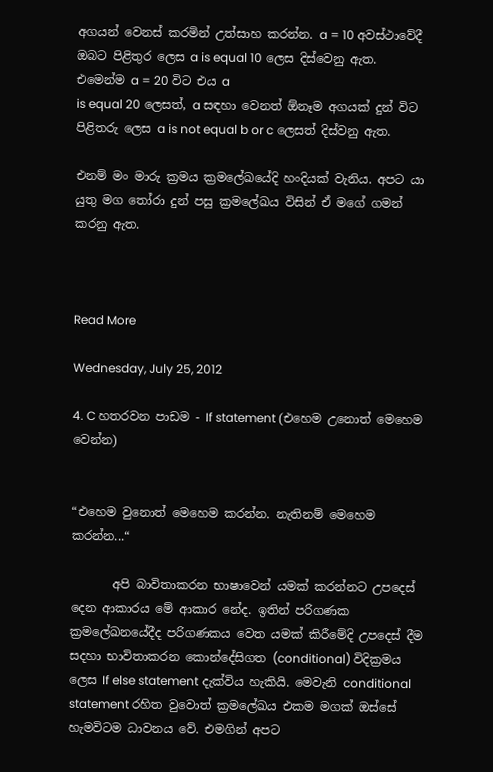අගයන් වෙනස් කරමින් උත්සාහ කරන්න. a = 10 අවස්ථාවේදී ඔබට පිළිතුර ලෙස a is equal 10 ලෙස දිස්වෙනු ඇත.
එමෙන්ම a = 20 විට එය a
is equal 20 ලෙසත්, a සඳහා වෙනත් ඕනෑම අගයක් දුන් විට පිළිතරු ලෙස a is not equal b or c ලෙසත් දිස්වනු ඇත.

එනම් මං මාරු ක්‍රමය ක්‍රමලේඛයේදි හංදියක් වැනිය. අපට යා යුතු මග තෝරා දුන් පසු ක්‍රමලේඛය විසින් ඒ මගේ ගමන් කරනු ඇත.



Read More

Wednesday, July 25, 2012

4. C හතරවන පාඩම - If statement (එහෙම උනොත් මෙහෙම වෙන්න)


“එහෙම වුනොත් මෙහෙම කරන්න. නැතිනම් මෙහෙම කරන්න...“

       අපි බාවිතාකරන භාෂාවෙන් යමක් කරන්නට උපදෙස් දෙන ආකාරය මේ ආකාර නේද. ඉතින් පරිගණක ක්‍රමලේඛනයේදීද පරිගණකය වෙත යමක් කිරීමේදි උපදෙස් දීම සදහා භාවිතාකරන කොන්දේසිගත (conditional) විදික්‍රමය ලෙස If else statement දැක්විය හැකියි. මෙවැනි conditional statement රහිත වුවොත් ක්‍රමලේඛය එකම මගක් ඔස්සේ හැමවිටම ධාවනය වේ. එමගින් අපට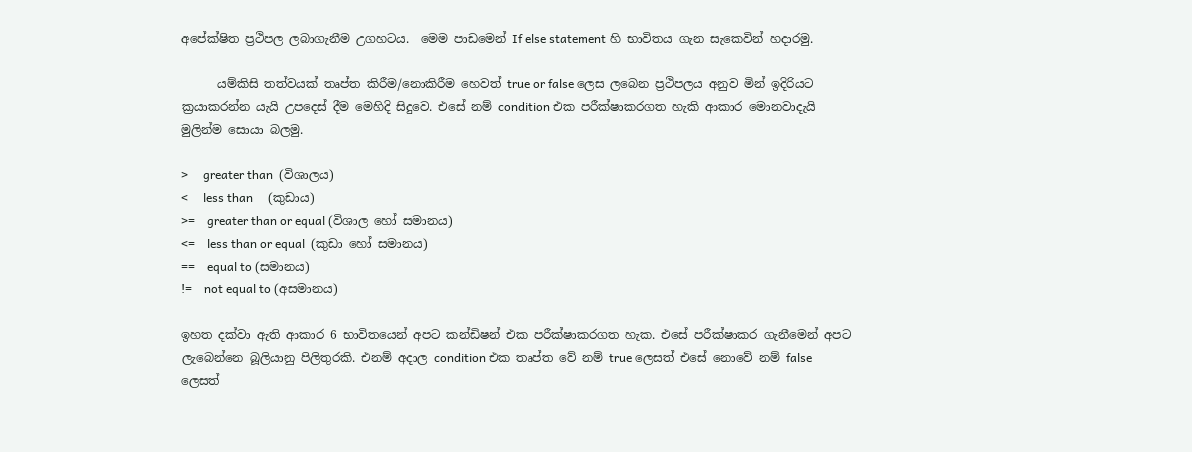අපේක්ෂිත ප්‍රථිපල ලබාගැනීම උගහටය.  මෙම පාඩමෙන් If else statement හි භාවිතය ගැන සැකෙවින් හදාරමු.

      යම්කිසි තත්වයක් තෘප්ත කිරීම/නොකිරීම හෙවත් true or false ලෙස ලබෙන ප්‍රථිපලය අනුව මින් ඉදිරියට ක්‍රයාකරන්න යැයි උපදෙස් දීම මෙහිදි සිදුවෙ. එසේ නම් condition එක පරීක්ෂාකරගත හැකි ආකාර මොනවාදැයි මුලින්ම සොයා බලමු.

>     greater than  (විශාලය)
<     less than     (කුඩාය)
>=    greater than or equal (විශාල හෝ සමානය)
<=    less than or equal  (කුඩා හෝ සමානය)
==    equal to (සමානය)
!=    not equal to (අසමානය)

ඉහත දක්වා ඇති ආකාර 6 භාවිතයෙන් අපට කන්ඩිෂන් එක පරීක්ෂාකරගත හැක. එසේ පරීක්ෂාකර ගැනීමෙන් අපට ලැබෙන්නෙ බූලියානු පිලිතුරකි. එනම් අදාල condition එක තෘප්ත වේ නම් true ලෙසත් එසේ නොවේ නම් false ලෙසත්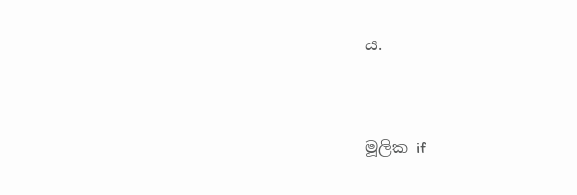ය.


මූලික if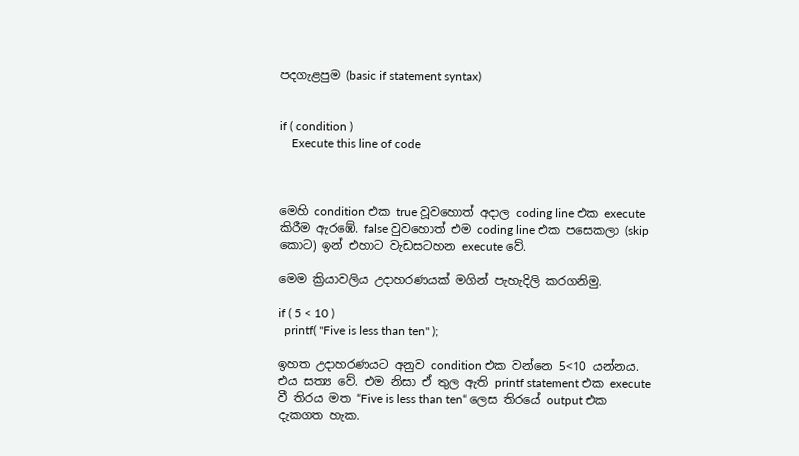පදගැළපුම (basic if statement syntax)


if ( condition )
    Execute this line of code



මෙහි condition එක true වූවහොත් අදාල coding line එක execute කිරීම ඇරඹේ. false වුවහොත් එම coding line එක පසෙකලා (skip කොට) ඉන් එහාට වැඩසටහන execute වේ.

මෙම ක්‍රියාවලිය උදාහරණයක් මගින් පැහැදිලි කරගනිමු.

if ( 5 < 10 )
  printf( "Five is less than ten" );

ඉහත උදාහරණයට අනුව condition එක වන්නෙ 5<10 යන්නය. එය සත්‍ය වේ. එම නිසා ඒ තුල ඇති printf statement එක execute වී තිරය මත “Five is less than ten“ ලෙස තිරයේ output එක දැකගත හැක.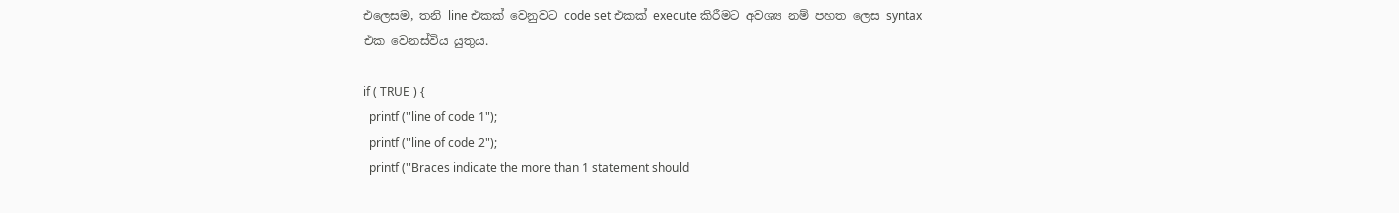එලෙසම, තනි line එකක් වෙනුවට code set එකක් execute කිරීමට අවශ්‍ය නම් පහත ලෙස syntax එක වෙනස්විය යුතුය.

if ( TRUE ) {
  printf ("line of code 1");
  printf ("line of code 2");
  printf ("Braces indicate the more than 1 statement should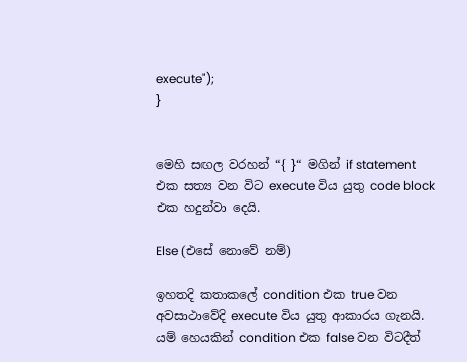execute");
}


මෙහි සඟල වරහන් “{ }“ මගින් if statement එක සත්‍ය වන විට execute විය යුතු code block එක හදුන්වා දෙයි.

Else (එසේ නොවේ නම්)

ඉහතදි කතාකලේ condition එක true වන අවසාථාවේදි execute විය යුතු ආකාරය ගැනයි. යම් හෙයකින් condition එක false වන විටදීත්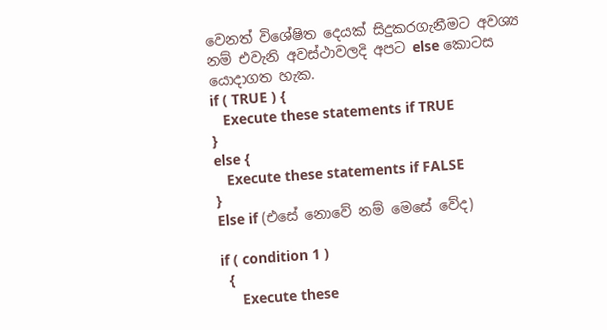වෙනත් විශේෂිත දෙයක් සිදුකරගැනීමට අවශ්‍ය නම් එවැනි අවස්ථාවලදි අපට else කොටස යොදාගත හැක.
if ( TRUE ) {
   Execute these statements if TRUE
}
else {
   Execute these statements if FALSE
}
Else if (එසේ නොවේ නම් මෙසේ වේද)

if ( condition 1 )
  {
     Execute these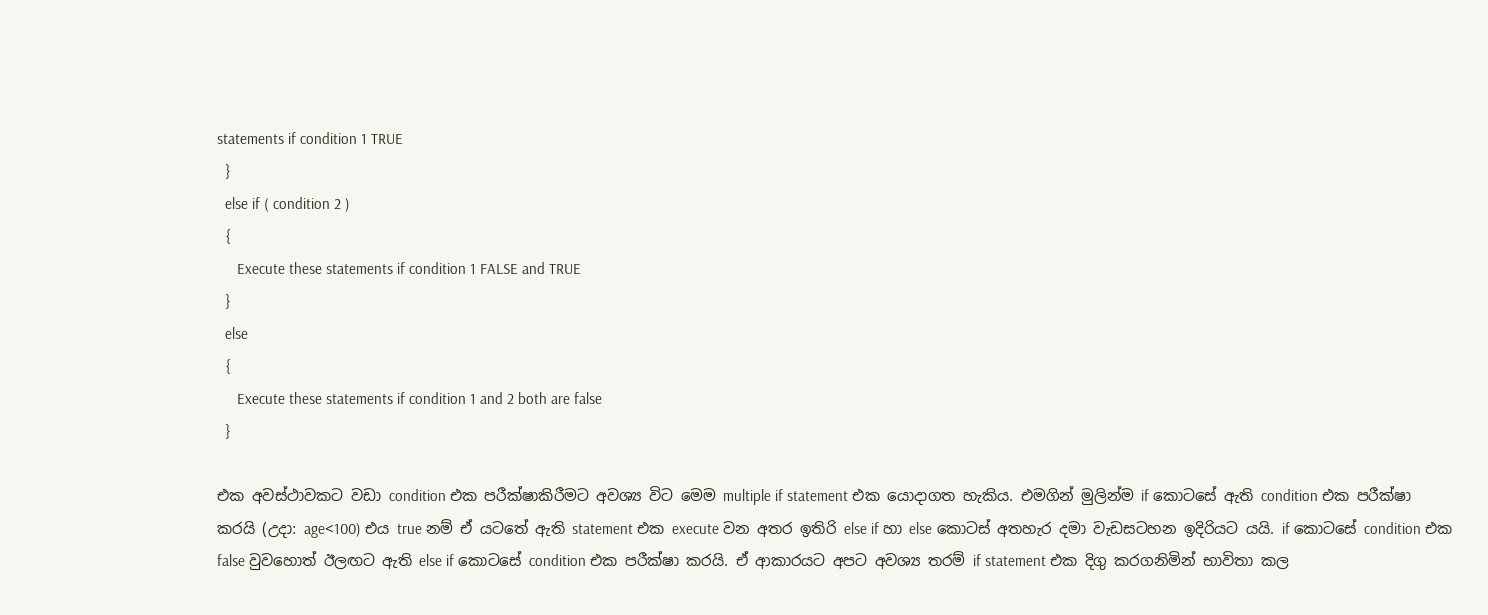statements if condition 1 TRUE
  }
  else if ( condition 2 )
  {
     Execute these statements if condition 1 FALSE and TRUE
  }
  else
  {
     Execute these statements if condition 1 and 2 both are false
  }

එක අවස්ථාවකට වඩා condition එක පරීක්ෂාකිරීමට අවශ්‍ය විට මෙම multiple if statement එක යොදාගත හැකිය. එමගින් මුලින්ම if කොටසේ ඇති condition එක පරීක්ෂා කරයි (උදා: age<100) එය true නම් ඒ යටතේ ඇති statement එක execute වන අතර ඉතිරි else if හා else කොටස් අතහැර දමා වැඩසටහන ඉදිරියට යයි. if කොටසේ condition එක false වුවහොත් ඊලඟට ඇති else if කොටසේ condition එක පරීක්ෂා කරයි. ඒ ආකාරයට අපට අවශ්‍ය තරම් if statement එක දිගු කරගනිමින් භාවිතා කල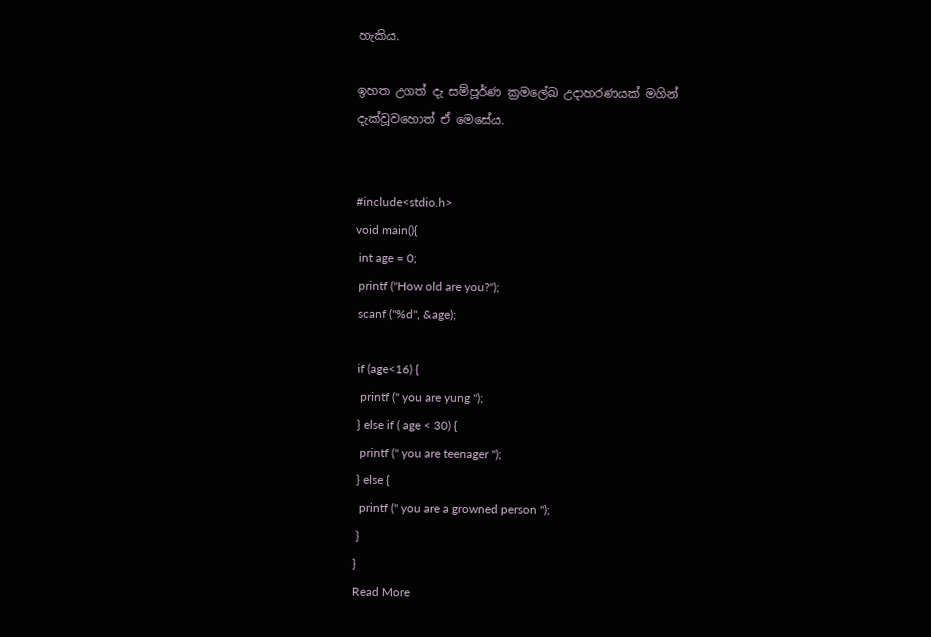හැකිය.

ඉහත උගත් දැ සම්පූර්ණ ක්‍රමලේඛ උදාහරණයක් මගින් දැක්වූවහොත් ඒ මෙසේය.


#include<stdio.h>
void main(){
 int age = 0;
 printf ("How old are you?");
 scanf ("%d", &age);

 if (age<16) {
  printf (" you are yung ");
 } else if ( age < 30) {
  printf (" you are teenager ");
 } else {
  printf (" you are a growned person ");
 }
}
Read More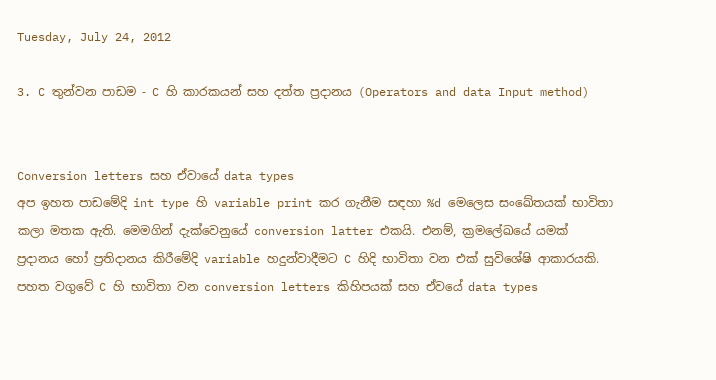Tuesday, July 24, 2012

3. C තුන්වන පාඩම - C හි කාරකයන් සහ දත්ත ප්‍රදානය (Operators and data Input method)


Conversion letters සහ ඒවායේ data types
අප ඉහත පාඩමේදි int type හි variable print කර ගැනීම සඳහා %d මෙලෙස සංඛේතයක් භාවිතා කලා මතක ඇති. මෙමගින් දැක්වෙනුයේ conversion latter එකයි. එනම්, ක්‍රමලේඛයේ යමක් ප්‍රදානය හෝ ප්‍රතිදානය කිරීමේදි variable හදුන්වාදීමට C හිදි භාවිතා වන එක් සුවිශේෂි ආකාරයකි. පහත වගුවේ C හි භාවිතා වන conversion letters කිහිපයක් සහ ඒවයේ data types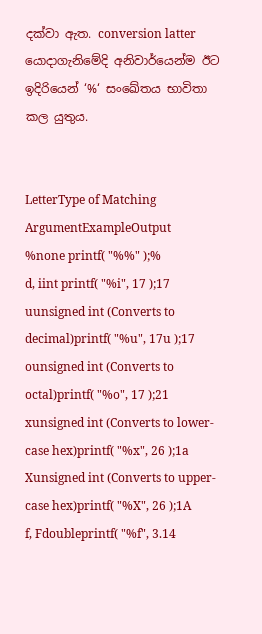දක්වා ඇත. conversion latter යොදාගැනිමේදි අනිවාර්යෙන්ම ඊට ඉදිරියෙන් ‘%‘ සංඛේතය භාවිතා කල යුතුය.


LetterType of Matching ArgumentExampleOutput
%none printf( "%%" );%
d, iint printf( "%i", 17 );17
uunsigned int (Converts to decimal)printf( "%u", 17u );17
ounsigned int (Converts to octal)printf( "%o", 17 );21
xunsigned int (Converts to lower-case hex)printf( "%x", 26 );1a
Xunsigned int (Converts to upper-case hex)printf( "%X", 26 );1A
f, Fdoubleprintf( "%f", 3.14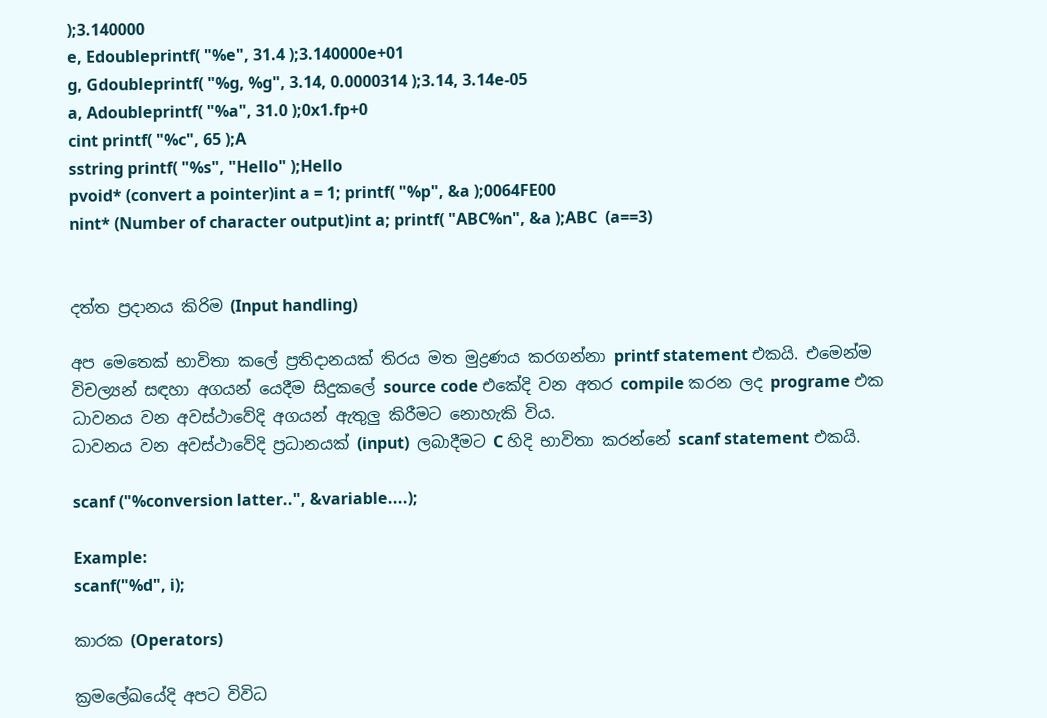);3.140000
e, Edoubleprintf( "%e", 31.4 );3.140000e+01
g, Gdoubleprintf( "%g, %g", 3.14, 0.0000314 );3.14, 3.14e-05
a, Adoubleprintf( "%a", 31.0 );0x1.fp+0
cint printf( "%c", 65 );A
sstring printf( "%s", "Hello" );Hello
pvoid* (convert a pointer)int a = 1; printf( "%p", &a );0064FE00
nint* (Number of character output)int a; printf( "ABC%n", &a );ABC  (a==3)


දත්ත ප්‍රදානය කිරිම (Input handling)

අප මෙතෙක් භාවිතා කලේ ප්‍රතිදානයක් තිරය මත මුද්‍රණය කරගන්නා printf statement එකයි. එමෙන්ම විචල්‍යන් සඳහා අගයන් යෙදීම සිදුකලේ source code එකේදි වන අතර compile කරන ලද programe එක ධාවනය වන අවස්ථාවේදි අගයන් ඇතුලු කිරීමට නොහැකි විය.
ධාවනය වන අවස්ථාවේදි ප්‍රධානයක් (input)  ලබාදීමට C හිදි භාවිතා කරන්නේ scanf statement එකයි.

scanf ("%conversion latter..", &variable....);

Example:
scanf("%d", i);

කාරක (Operators)

ක්‍රමලේඛයේදි අපට විවිධ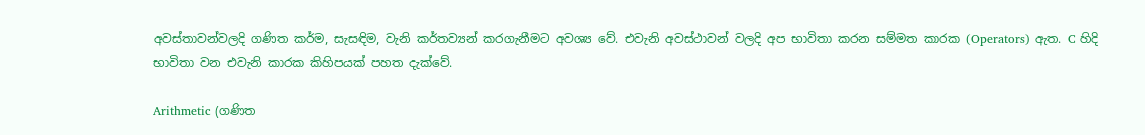අවස්තාවන්වලදි ගණිත කර්ම, සැසඳිම, වැනි කර්තව්‍යන් කරගැනීමට අවශ්‍ය වේ. එවැනි අවස්ථාවන් වලදි අප භාවිතා කරන සම්මත කාරක (Operators) ඇත. C හිදි භාවිතා වන එවැනි කාරක කිහිපයක් පහත දැක්වේ.

Arithmetic (ගණිත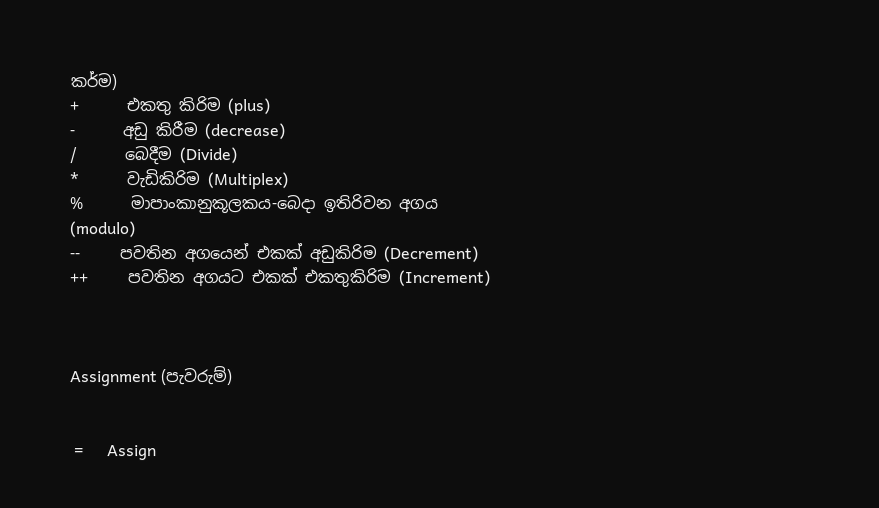කර්ම)
+      එකතු කිරිම (plus)
-      අඩු කිරීම (decrease)
/      බෙදීම (Divide)
*      වැඩිකිරිම (Multiplex)
%      මාපාංකානුකූලකය-බෙදා ඉතිරිවන අගය (modulo)
--     පවතින අගයෙන් එකක් අඩුකිරිම (Decrement)
++     පවතින අගයට එකක් එකතුකිරිම (Increment)



Assignment (පැවරුම්)


 =      Assign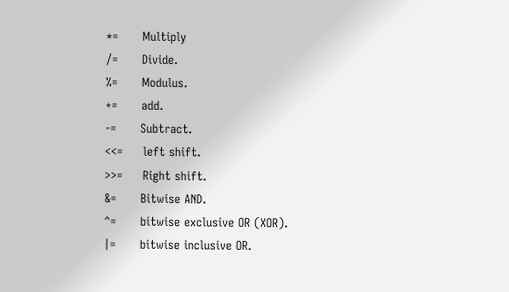*=      Multiply
/=      Divide.
%=      Modulus.
+=      add.
-=      Subtract.
<<=     left shift.
>>=     Right shift.
&=      Bitwise AND.
^=      bitwise exclusive OR (XOR).
|=      bitwise inclusive OR.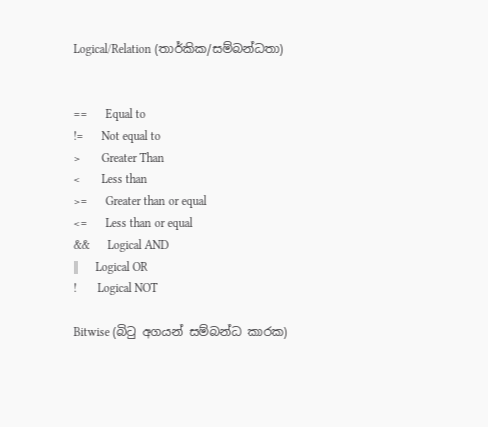Logical/Relation (තාර්කික/සම්බන්ධතා)


==      Equal to
!=      Not equal to
>       Greater Than
<       Less than
>=      Greater than or equal
<=      Less than or equal
&&      Logical AND
||      Logical OR
!       Logical NOT

Bitwise (බිටු අගයන් සම්බන්ධ කාරක)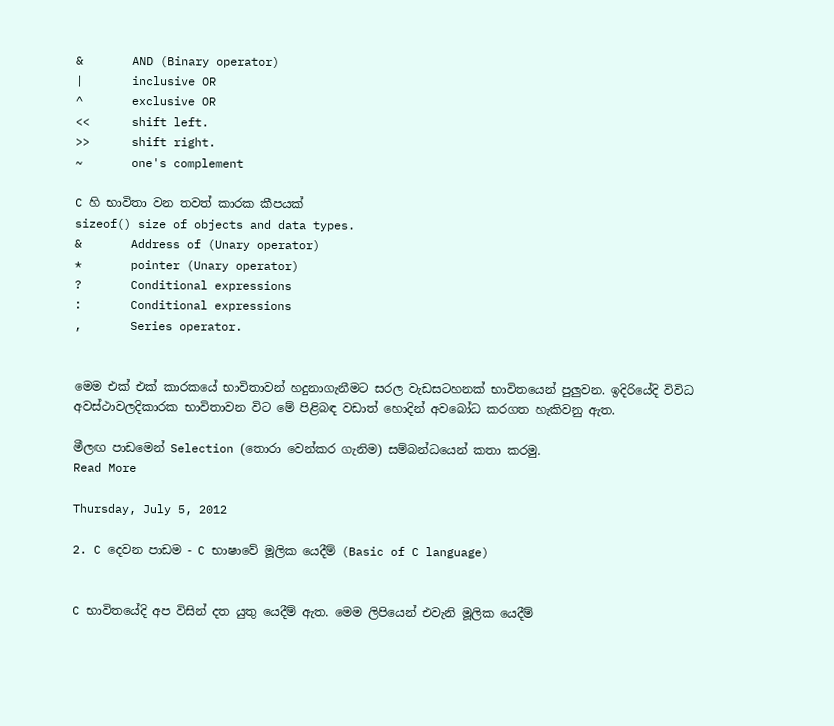&       AND (Binary operator)
|       inclusive OR
^       exclusive OR
<<      shift left.
>>      shift right.
~       one's complement

C හි භාවිතා වන තවත් කාරක කීපයක්
sizeof() size of objects and data types.
&       Address of (Unary operator)
*       pointer (Unary operator)
?       Conditional expressions
:       Conditional expressions
,       Series operator.


මෙම එක් එක් කාරකයේ භාවිතාවන් හදුනාගැනීමට සරල වැඩසටහනක් භාවිතයෙන් පුලුවන. ඉදිරියේදි විවිධ අවස්ථාවලදිකාරක භාවිතාවන විට මේ පිළිබඳ වඩාත් හොදින් අවබෝධ කරගත හැකිවනු ඇත.

මීලඟ පාඩමෙන් Selection (තොරා වෙන්කර ගැනිම) සම්බන්ධයෙන් කතා කරමු.
Read More

Thursday, July 5, 2012

2. C දෙවන පාඩම - C භාෂාවේ මූලික යෙදීම් (Basic of C language)


C භාවිතයේදි අප විසින් දත යුතු යෙදීම් ඇත. මෙම ලිපියෙන් එවැනි මූලික යෙදීම්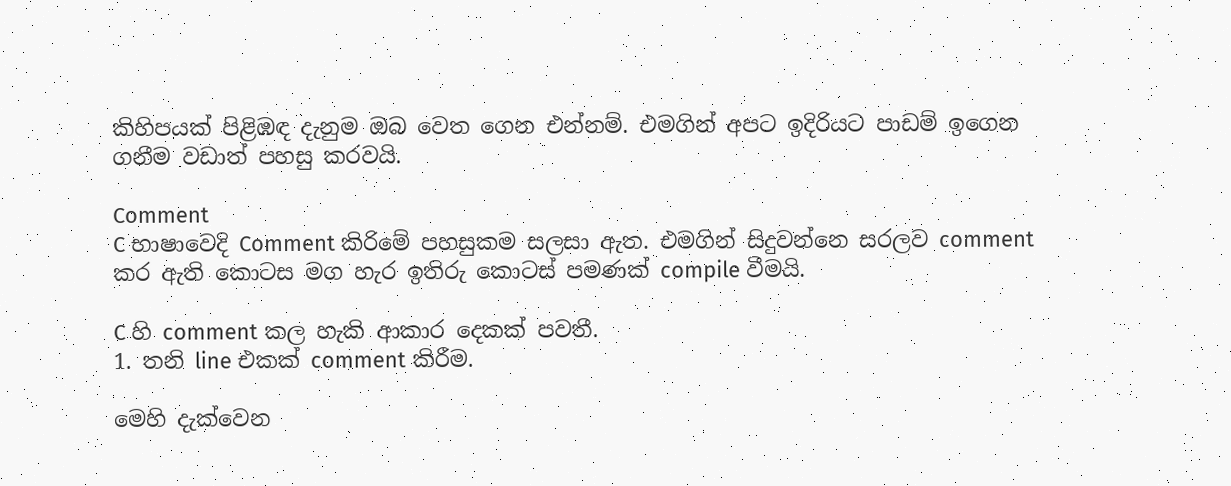කිහිපයක් පිළිඹඳ දැනුම ඔබ වෙත ගෙන එන්නම්. එමගින් අපට ඉදිරියට පාඩම් ඉගෙන ගනීම වඩාත් පහසු කරවයි.

Comment
C භාෂාවෙදි Comment කිරිමේ පහසුකම සලසා ඇත. එමගින් සිදුවන්නෙ සරලව comment කර ඇති කොටස මග හැර ඉතිරු කොටස් පමණක් compile වීමයි.

C හි comment කල හැකි ආකාර දෙකක් පවතී.
1. තනි line එකක් comment කිරීම.

මෙහි දැක්වෙන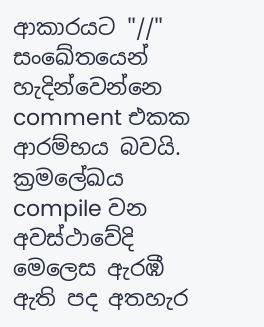ආකාරයට "//" සංඛේතයෙන් හැදින්වෙන්නෙ comment එකක ආරම්භය බවයි. ක්‍රමලේඛය compile වන අවස්ථාවේදි මෙලෙස ඇරඹී ඇති පද අතහැර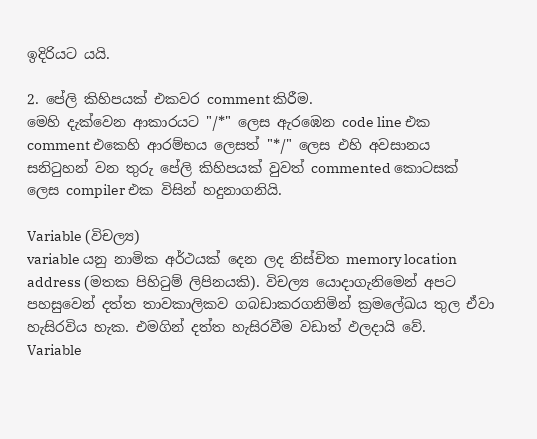ඉදිරියට යයි.

2. පේලි කිහිපයක් එකවර comment කිරීම.
මෙහි දැක්වෙන ආකාරයට "/*" ලෙස ඇරඹෙන code line එක comment එකෙහි ආරම්භය ලෙසත් "*/" ලෙස එහි අවසානය සනිටුහන් වන තුරු පේලි කිහිපයක් වුවත් commented කොටසක් ලෙස compiler එක විසින් හදුනාගනියි.

Variable (විචල්‍ය)
variable යනු නාමික අර්ථයක් දෙන ලද නිස්චිත memory location address (මතක පිහිටුම් ලිපිනයකි). විචල්‍ය යොදාගැනිමෙන් අපට පහසුවෙන් දත්ත තාවකාලිකව ගබඩාකරගනිමින් ක්‍රමලේඛය තුල ඒවා හැසිරවිය හැක. එමගින් දත්ත හැසිරවීම වඩාත් ඵලදායි වේ.
Variable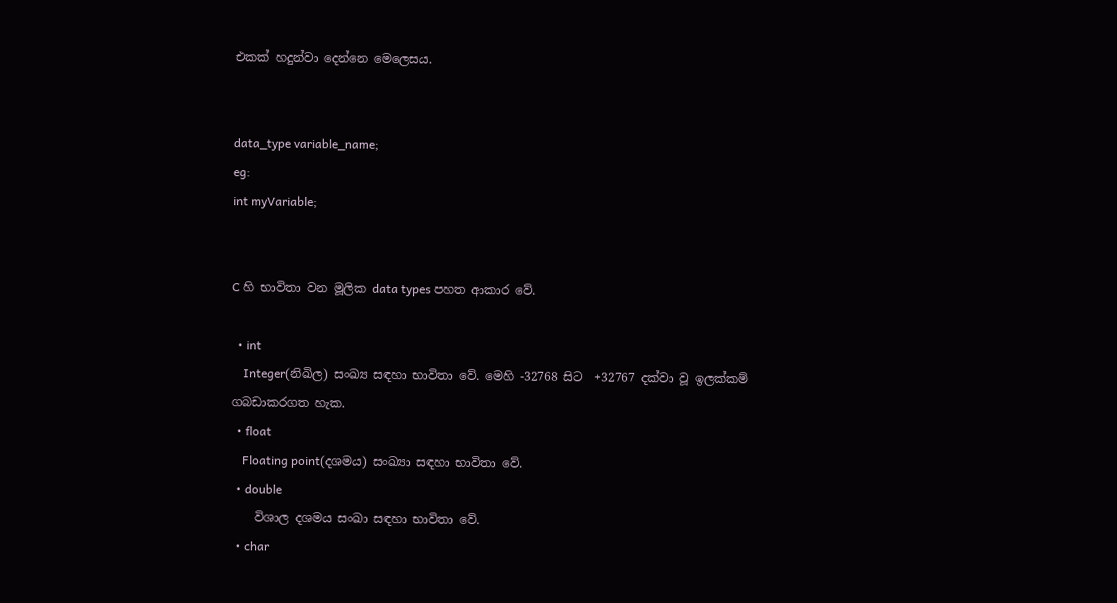එකක් හදුන්වා දෙන්නෙ මෙලෙසය.


data_type variable_name;
eg:
int myVariable;


C හි භාවිතා වන මූලික data types පහත ආකාර වේ.

  • int
    Integer(නිඛිල) සංඛ්‍ය සඳහා භාවිතා වේ. මෙහි -32768 සිට  +32767 දක්වා වූ ඉලක්කම් ගබඩාකරගත හැක.
  • float
    Floating point(දශමය) සංඛ්‍යා සඳහා භාවිතා වේ.
  • double
    විශාල දශමය සංඛා සඳහා භාවිතා වේ.
  • char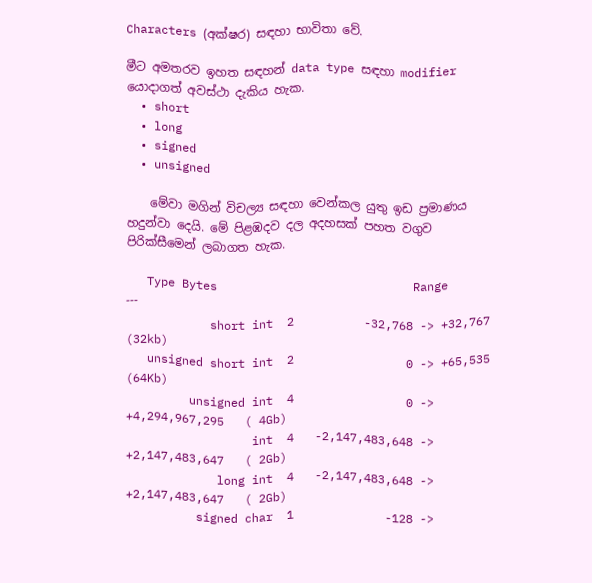Characters (අක්ෂර) සඳහා භාවිතා වේ.

මීට අමතරව ඉහත සඳහන් data type සඳහා modifier යොදාගත් අවස්ථා දැකිය හැක.
  • short
  • long
  • signed
  • unsigned

    මේවා මගින් විචල්‍ය සඳහා වෙන්කල යුතු ඉඩ ප්‍රමාණය හදුන්වා දෙයි. මේ පිළඹදව දල අදහසක් පහත වගුව පිරික්සීමෙන් ලබාගත හැක.

   Type Bytes                            Range
---
            short int  2          -32,768 -> +32,767          (32kb)
   unsigned short int  2                0 -> +65,535          (64Kb)
         unsigned int  4                0 -> +4,294,967,295   ( 4Gb)
                  int  4   -2,147,483,648 -> +2,147,483,647   ( 2Gb)
             long int  4   -2,147,483,648 -> +2,147,483,647   ( 2Gb)
          signed char  1             -128 ->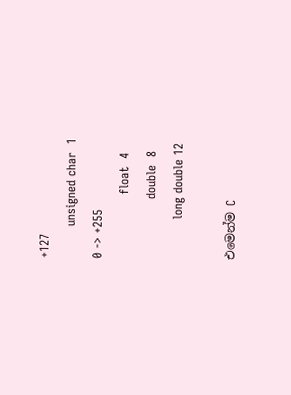+127
        unsigned char  1                0 -> +255
                float  4
               double  8
          long double 12

එමෙන්ම C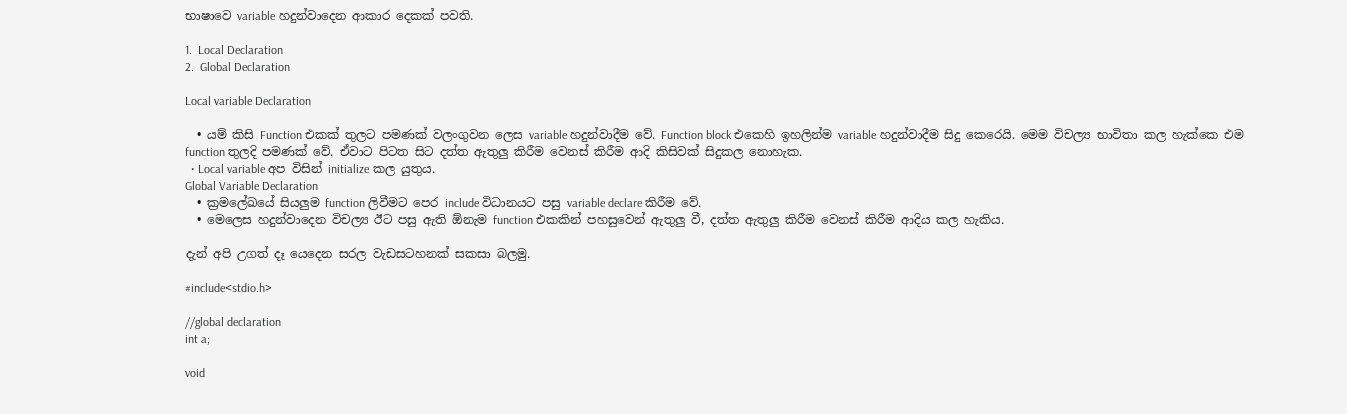භාෂාවෙ variable හදුන්වාදෙන ආකාර දෙකක් පවති.

1.  Local Declaration
2.  Global Declaration

Local variable Declaration

  • යම් කිසි Function එකක් තුලට පමණක් වලංගුවන ලෙස variable හදුන්වාදීම වේ. Function block එකෙහි ඉහලින්ම variable හදුන්වාදීම සිදු කෙරෙයි. මෙම විචල්‍ය භාවිතා කල හැක්කෙ එම function තුලදි පමණක් වේ. ඒවාට පිටත සිට දත්ත ඇතුලු කිරීම වෙනස් කිරීම ආදි කිසිවක් සිදුකල නොහැක.
  • Local variable අප විසින් initialize කල යුතුය.
Global Variable Declaration
  • ක්‍රමලේඛයේ සියලුම function ලිවීමට පෙර include විධානයට පසු variable declare කිරීම වේ.
  • මෙලෙස හදුන්වාදෙන විචල්‍ය ඊට පසු ඇති ඕනැම function එකකින් පහසුවෙන් ඇතුලු වී, දත්ත ඇතුලු කිරීම වෙනස් කිරීම ආදිය කල හැකිය.

දැන් අපි උගත් දෑ යෙදෙන සරල වැඩසටහනක් සකසා බලමු.

#include<stdio.h>

//global declaration
int a;

void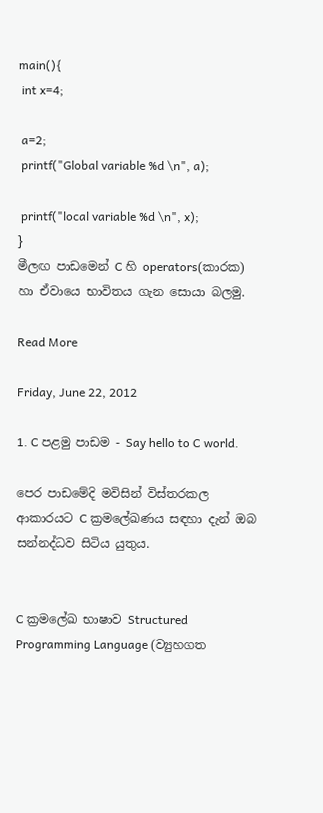main(){
 int x=4;

 a=2;
 printf("Global variable %d \n", a);

 printf("local variable %d \n", x);
}
මීලඟ පාඩමෙන් C හි operators(කාරක) හා ඒවායෙ භාවිතය ගැන සොයා බලමු.

Read More

Friday, June 22, 2012

1. C පළමු පාඩම - Say hello to C world.

පෙර පාඩමේදි මවිසින් විස්තරකල ආකාරයට C ක්‍රමලේඛණය සඳහා දැන් ඔබ සන්නද්ධව සිටිය යුතුය.


C ක්‍රමලේඛ භාෂාව Structured Programming Language (ව්‍යුහගත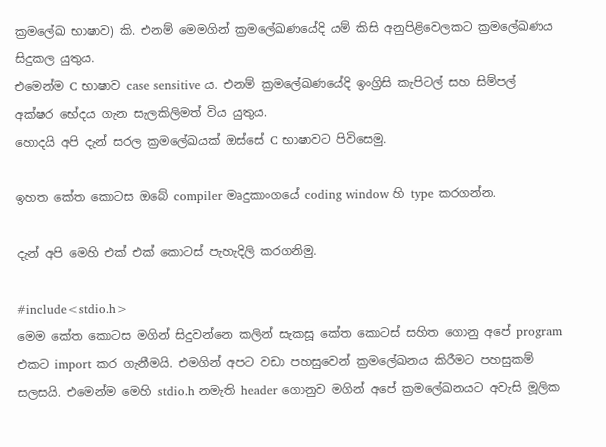ක්‍රමලේඛ භාෂාව) කි. එනම් මෙමගින් ක්‍රමලේඛණයේදි යම් කිසි අනුපිළිවෙලකට ක්‍රමලේඛණය සිදුකල යුතුය.
එමෙන්ම C භාෂාව case sensitive ය. එනම් ක්‍රමලේඛණයේදි ඉංග්‍රිසි කැපිටල් සහ සිම්පල් අක්ෂර භේදය ගැන සැලකිලිමත් විය යුතුය.
හොදයි අපි දැන් සරල ක්‍රමලේඛයක් ඔස්සේ C භාෂාවට පිවිසෙමු.

ඉහත කේත කොටස ඔබේ compiler මෘදුකාංගයේ coding window හි type කරගන්න.

දැන් අපි මෙහි එක් එක් කොටස් පැහැදිලි කරගනිමු.

#include<stdio.h>
මෙම කේත කොටස මගින් සිදුවන්නෙ කලින් සැකසූ කේත කොටස් සහිත ගොනු අපේ program එකට import කර ගැනීමයි. එමගින් අපට වඩා පහසුවෙන් ක්‍රම‍ලේඛනය කිරීමට පහසුකම් සලසයි. එමෙන්ම මෙහි stdio.h නමැති header ගොනුව මගින් අපේ ක්‍රමලේඛනයට අවැසි මූලික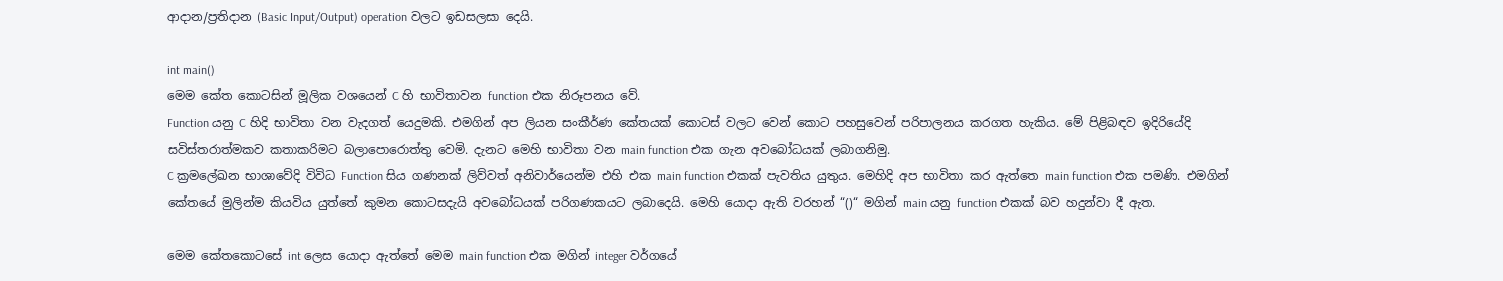ආදාන/ප්‍රතිදාන (Basic Input/Output) operation වලට ඉඩසලසා දෙයි.

int main()
මෙම කේත කොටසින් මූලික වශයෙන් C හි භාවිතාවන function එක නිරූපනය වේ.
Function යනු C හිදි භාවිතා වන වැදගත් යෙදුමකි. එමගින් අප ලියන සංකීර්ණ කේතයක් කොටස් වලට වෙන් කොට පහසුවෙන් පරිපාලනය කරගත හැකිය. මේ පිළිබඳව ඉදිරියේදි සවිස්තරාත්මකව කතාකරිමට බලාපොරොත්තු වෙමි. දැනට මෙහි භාවිතා වන main function එක ගැන අවබෝධයක් ලබාගනිමු.
C ක්‍රමලේඛන භාශාවේදි විවිධ Function සිය ගණනක් ලිව්වත් අනිවාර්යෙන්ම එහි එක main function එකක් පැවතිය යුතුය. මෙහිදි අප භාවිතා කර ඇත්තෙ main function එක පමණි. එමගින් කේතයේ මුලින්ම කියවිය යුත්තේ කුමන කොටසදැයි අවබෝධයක් පරිගණකයට ලබාදෙයි. මෙහි යොදා ඇති වරහන් “()“ මගින් main යනු function එකක් බව හදුන්වා දී ඇත.

මෙම කේතකොටසේ int ලෙස යොදා ඇත්තේ මෙම main function එක මගින් integer වර්ගයේ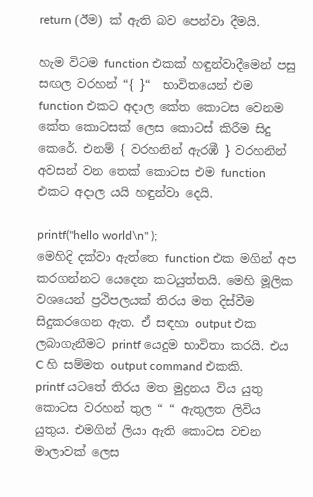return (ඊම) ක් ඇති බව පෙන්වා දීමයි.

හැම විටම function එකක් හඳුන්වාදීමෙන් පසු සඟල වරහන් “{ }“  භාවිතයෙන් එම function එකට අදාල කේත කොටස වෙනම කේත කොටසක් ලෙස කොටස් කිරීම සිදු කෙරේ. එනම් { වරහනින් ඇරඹී } වරහනින් අවසන් වන තෙක් කොටස එම function එකට අදාල යයි හඳුන්වා දෙයි.

printf("hello world\n" );
මෙහිදි දක්වා ඇත්තෙ function එක මගින් අප කරගන්නට යෙදෙන කටයුත්තයි. මෙහි මූලික වශයෙන් ප්‍රථිපලයක් තිරය මත දිස්වීම සිදුකරගෙන ඇත. ඒ සඳහා output එක ලබාගැනීමට printf යෙදුම භාවිතා කරයි. එය C හි සම්මත output command එකකි.
printf යටතේ තිරය මත මුද්‍රනය විය යුතු කොටස වරහන් තුල “ “ ඇතුලත ලිවිය යුතුය. එමගින් ලියා ඇති කොටස වචන මාලාවක් ලෙස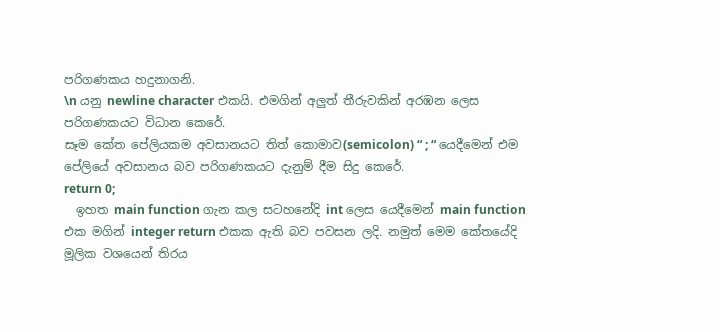පරිගණකය හදුනාගනි.
\n යනු newline character එකයි. එමගින් අලුත් තීරුවකින් අරඹන ලෙස පරිගණකයට විධාන කෙරේ.
සෑම කේත පේලියකම අවසානයට තිත් කොමාව(semicolon) “ ; “ යෙදීමෙන් එම පේලියේ අවසානය බව පරිගණකයට දැනුම් දීම සිදු කෙරේ.
return 0;
  ඉහත main function ගැන කල සටහනේදි int ලෙස යෙදීමෙන් main function එක මගින් integer return එකක ඇති බව පවසන ලදි. නමුත් මෙම කේතයේදි මූලික වශයෙන් තිරය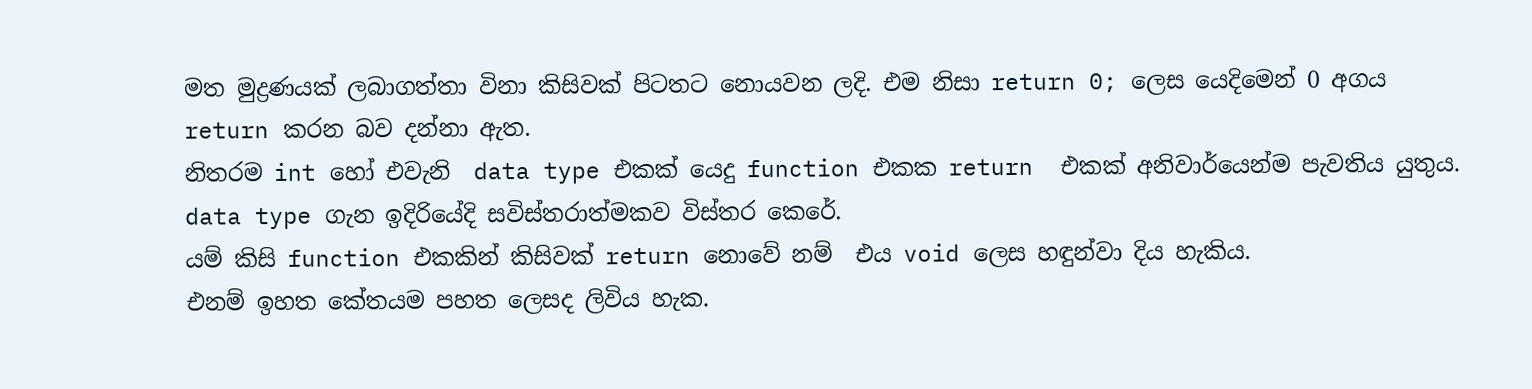මත මුද්‍රණයක් ලබාගත්තා විනා කිසිවක් පිටතට නොයවන ලදි. එම නිසා return 0; ලෙස යෙදිමෙන් 0 අගය return කරන බව දන්නා ඇත.
නිතරම int හෝ එවැනි  data type එකක් යෙදු function එකක return  එකක් අනිවාර්යෙන්ම පැවතිය යුතුය. data type ගැන ඉදිරියේදි සවිස්තරාත්මකව විස්තර කෙරේ.
යම් කිසි function එකකින් කිසිවක් return නොවේ නම්  එය void ලෙස හඳුන්වා දිය හැකිය.
එනම් ඉහත කේතයම පහත ලෙසද ලිවිය හැක.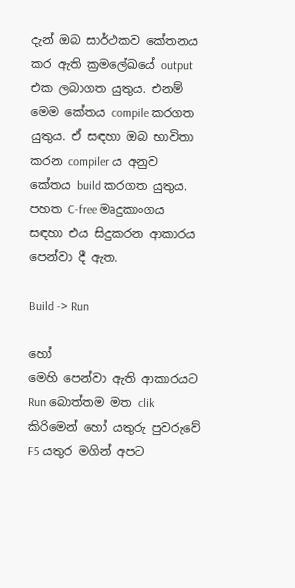දැන් ඔබ සාර්ථකව කේතනය කර ඇති ක්‍රමලේඛයේ output එක ලබාගත යුතුය. එනම් මෙම කේතය compile කරගත යුතුය. ඒ සඳහා ඔබ භාවිතා කරන compiler ය අනුව කේතය build කරගත යුතුය. පහත C-free මෘදුකාංගය සඳහා එය සිදුකරන ආකාරය පෙන්වා දී ඇත.

Build -> Run

හෝ
මෙහි පෙන්වා ඇති ආකාරයට Run බොත්තම මත clik කිරිමෙන් හෝ යතුරු පුවරුවේ F5 යතුර මගින් අපට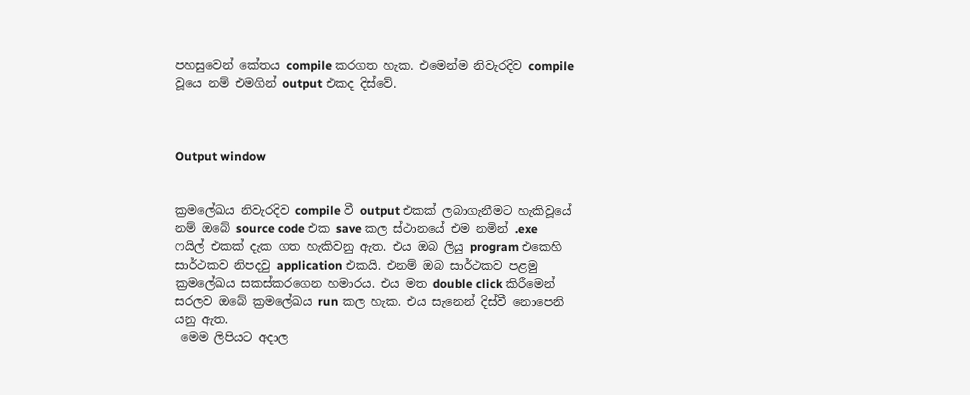පහසුවෙන් කේතය compile කරගත හැක. එමෙන්ම නිවැරදිව compile වූයෙ නම් එමගින් output එකද දිස්වේ.



Output window


ක්‍රමලේඛය නිවැරදිව compile වී output එකක් ලබාගැනීමට හැකිවූයේ නම් ඔබේ source code එක save කල ස්ථානයේ එම නමින් .exe ෆයිල් එකක් දැක ගත හැකිවනු ඇත. එය ඔබ ලියු program එකෙහි සාර්ථකව නිපදවු application එකයි. එනම් ඔබ සාර්ථකව පළමු ක්‍රමලේඛය සකස්කරගෙන හමාරය. එය මත double click කිරීමෙන් සරලව ඔබේ ක්‍රමලේඛය run කල හැක. එය සැනෙන් දිස්වී නොපෙනි යනු ඇත.
 මෙම ලිපියට අදාල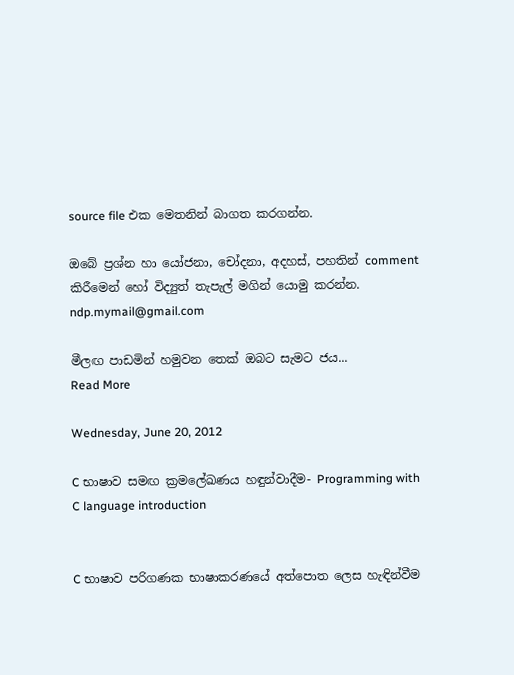source file එක මෙතනින් බාගත කරගන්න.

ඔබේ ප්‍රශ්න හා යෝජනා, චෝදනා, අදහස්, පහතින් comment කිරීමෙන් හෝ විද්‍යුත් තැපැල් මගින් යොමු කරන්න.
ndp.mymail@gmail.com

මීලඟ පාඩමින් හමුවන තෙක් ඔබට සැමට ජය...
Read More

Wednesday, June 20, 2012

C භාෂාව සමඟ ක්‍රමලේඛණය හඳුන්වාදීම- Programming with C language introduction


C භාෂාව පරිගණක භාෂාකරණයේ අත්පොත ලෙස හැඳින්වීම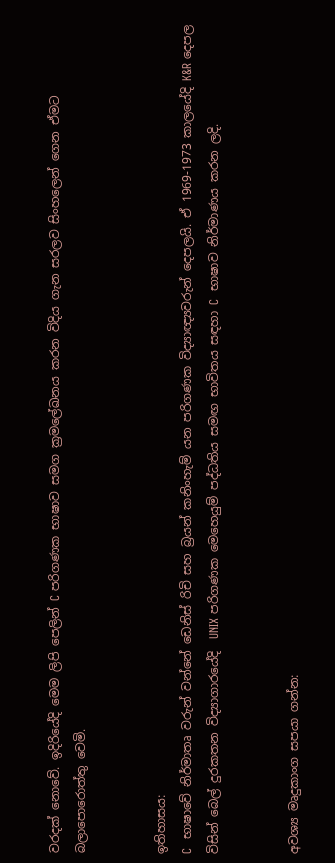වරදක් නොවේ. ඉදිරියේදි මෙම ලිපි පෙලින් C පරිගණක භාෂාව සමග ක්‍රමලේඛනය කරන විදිය ගැන සරලව සිංහලෙන් ගෙන ඒමට බලාපොරොත්තු වෙමි.


ඉතිහාසය:
C  භාෂාවේ නිර්මාතෘ වරුන් වන්නේ ඩෙනිස් රිචි සහ බ්‍රයන් කනිංහැම් යන පරිගණක විද්‍යාඥ්‍යවරුන් දෙපලයි. ඒ 1969-1973 කාලයේදි K&R දෙපල විසින් බෙල් දුරකතන විද්‍යාගාරයේදි  UNIX පරිගණක මෙහෙයුම් පද්ධතිය සමඟ භාවිතය සඳහා C  භාෂාව නිර්මාණය කරන ලදි.


අවශ්‍ය මෘදුකාංග සපයා ගන්න: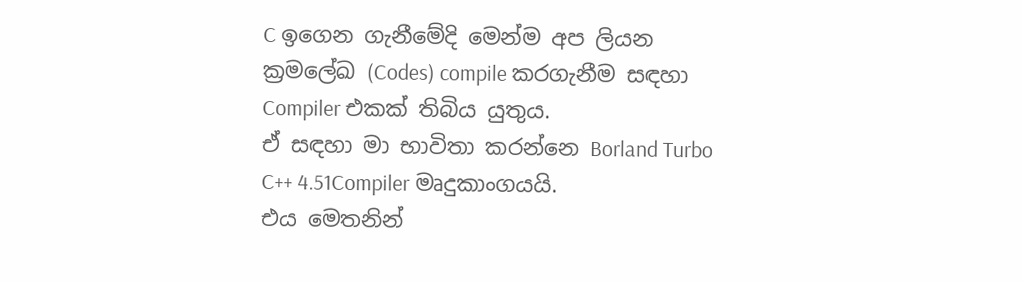C ඉගෙන ගැනීමේදි මෙන්ම අප ලියන ක්‍රමලේඛ (Codes) compile කරගැනීම සඳහා Compiler එකක් තිබිය යුතුය.
ඒ සඳහා මා භාවිතා කරන්නෙ Borland Turbo C++ 4.51Compiler මෘදුකාංගයයි.
එය මෙතනින්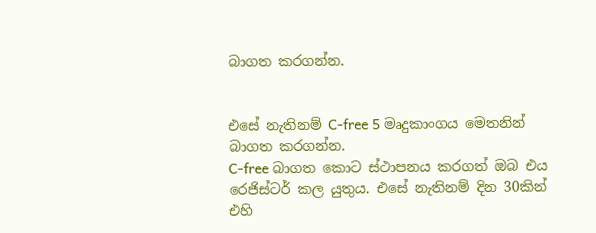බාගත කරගන්න.


එසේ නැතිනම් C-free 5 මෘදුකාංගය මෙතනින් බාගත කරගන්න.
C-free බාගත කොට ස්ථාපනය කරගත් ඔබ එය රෙජිස්ටර් කල යුතුය. එසේ නැතිනම් දින 30කින් එහි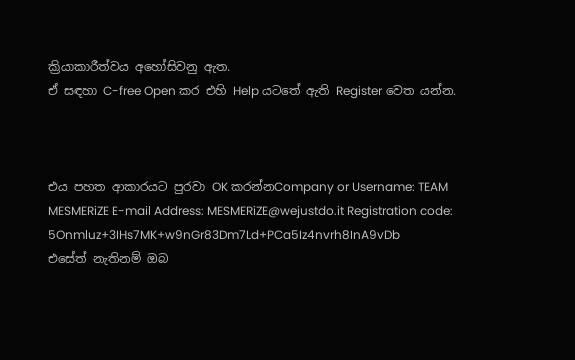ක්‍රියාකාරීත්වය අහෝසිවනු ඇත.
ඒ සඳහා C-free Open කර එහි Help යටතේ ඇති Register වෙත යන්න.



එය පහත ආකාරයට පුරවා OK කරන්නCompany or Username: TEAM MESMERiZE E-mail Address: MESMERiZE@wejustdo.it Registration code: 5Onmluz+3IHs7MK+w9nGr83Dm7Ld+PCa5Iz4nvrh8InA9vDb
එසේත් නැතිනම් ඔබ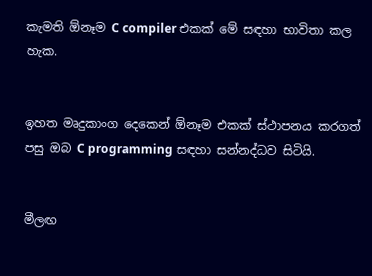කැමති ඕනෑම C compiler එකක් මේ සඳහා භාවිතා කල හැක.


ඉහත මෘදුකාංග දෙකෙන් ඕනෑම එකක් ස්ථාපනය කරගත් පසු ඔබ C programming සඳහා සන්නද්ධව සිටියි.


මීලඟ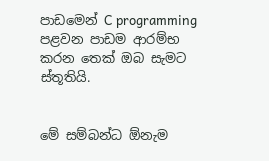පාඩමෙන් C programming පළවන පාඩම ආරම්භ කරන තෙක් ඔබ සැමට ස්තූතියි.


මේ සම්බන්ධ ඕනැම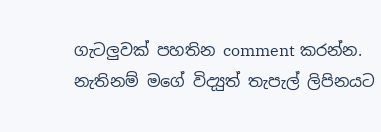ගැටලුවක් පහතින comment කරන්න.
නැතිනම් මගේ විද්‍යුත් තැපැල් ලිපිනයට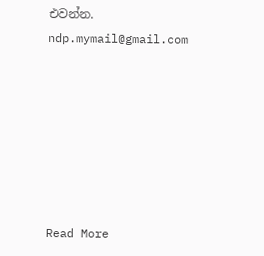එවන්න.
ndp.mymail@gmail.com







Read More